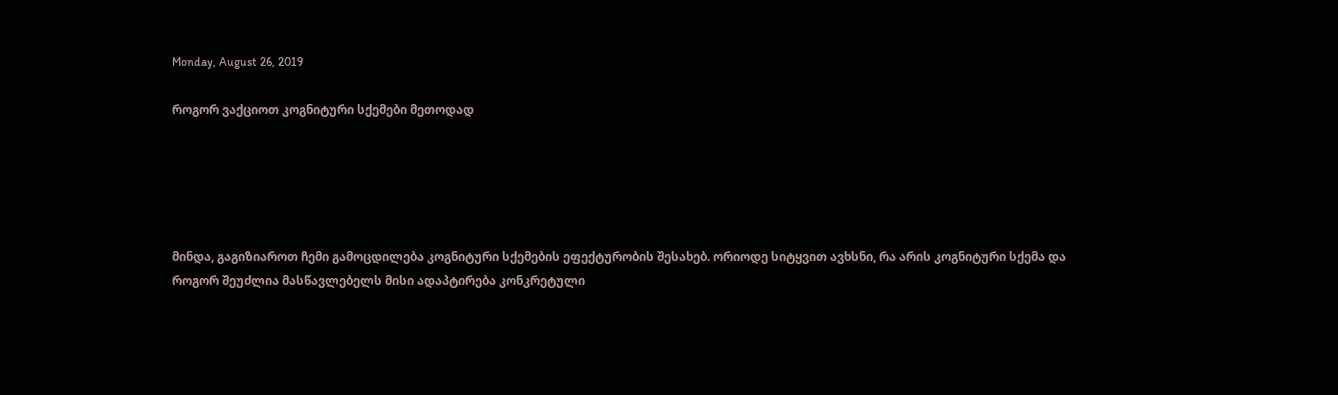Monday, August 26, 2019

როგორ ვაქციოთ კოგნიტური სქემები მეთოდად





მინდა, გაგიზიაროთ ჩემი გამოცდილება კოგნიტური სქემების ეფექტურობის შესახებ. ორიოდე სიტყვით ავხსნი, რა არის კოგნიტური სქემა და როგორ შეუძლია მასწავლებელს მისი ადაპტირება კონკრეტული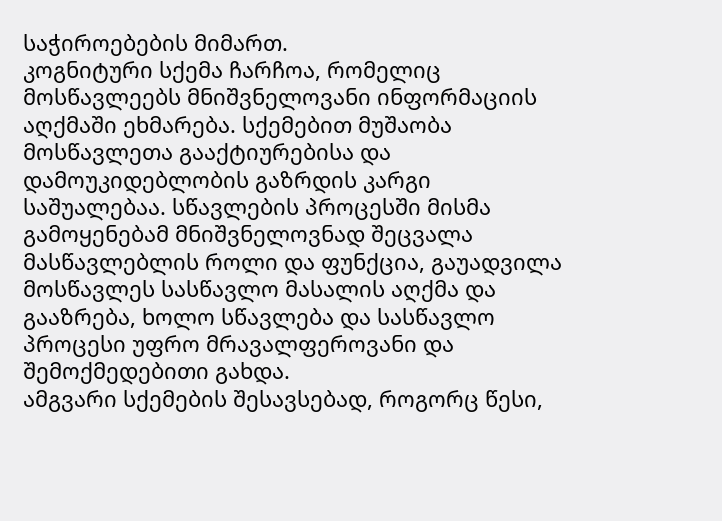საჭიროებების მიმართ.
კოგნიტური სქემა ჩარჩოა, რომელიც მოსწავლეებს მნიშვნელოვანი ინფორმაციის აღქმაში ეხმარება. სქემებით მუშაობა მოსწავლეთა გააქტიურებისა და დამოუკიდებლობის გაზრდის კარგი საშუალებაა. სწავლების პროცესში მისმა გამოყენებამ მნიშვნელოვნად შეცვალა მასწავლებლის როლი და ფუნქცია, გაუადვილა მოსწავლეს სასწავლო მასალის აღქმა და გააზრება, ხოლო სწავლება და სასწავლო პროცესი უფრო მრავალფეროვანი და შემოქმედებითი გახდა.
ამგვარი სქემების შესავსებად, როგორც წესი,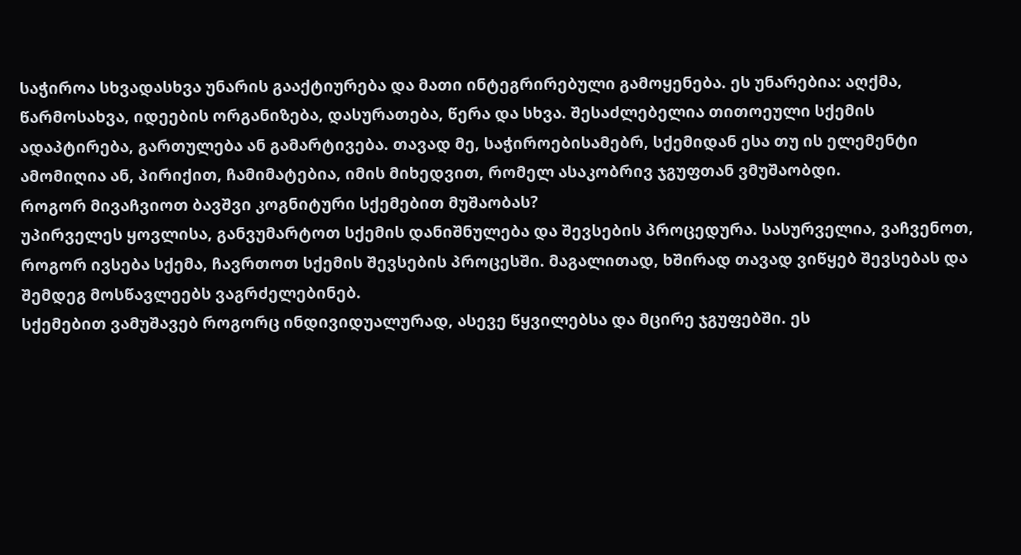საჭიროა სხვადასხვა უნარის გააქტიურება და მათი ინტეგრირებული გამოყენება. ეს უნარებია: აღქმა, წარმოსახვა, იდეების ორგანიზება, დასურათება, წერა და სხვა. შესაძლებელია თითოეული სქემის ადაპტირება, გართულება ან გამარტივება. თავად მე, საჭიროებისამებრ, სქემიდან ესა თუ ის ელემენტი ამომიღია ან, პირიქით, ჩამიმატებია, იმის მიხედვით, რომელ ასაკობრივ ჯგუფთან ვმუშაობდი.
როგორ მივაჩვიოთ ბავშვი კოგნიტური სქემებით მუშაობას?
უპირველეს ყოვლისა, განვუმარტოთ სქემის დანიშნულება და შევსების პროცედურა. სასურველია, ვაჩვენოთ, როგორ ივსება სქემა, ჩავრთოთ სქემის შევსების პროცესში. მაგალითად, ხშირად თავად ვიწყებ შევსებას და შემდეგ მოსწავლეებს ვაგრძელებინებ.
სქემებით ვამუშავებ როგორც ინდივიდუალურად, ასევე წყვილებსა და მცირე ჯგუფებში. ეს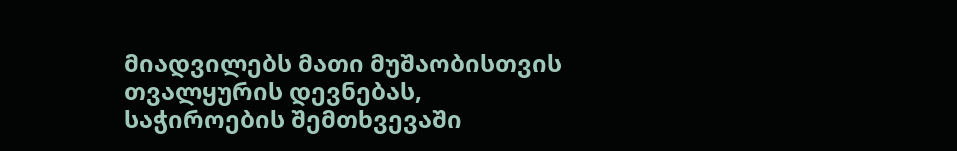მიადვილებს მათი მუშაობისთვის თვალყურის დევნებას, საჭიროების შემთხვევაში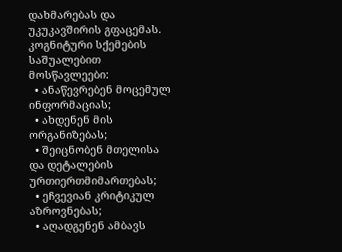დახმარებას და უკუკავშირის გფაცემას.
კოგნიტური სქემების საშუალებით მოსწავლეები:
  • ანაწევრებენ მოცემულ ინფორმაციას;
  • ახდენენ მის ორგანიზებას;
  • შეიცნობენ მთელისა და დეტალების ურთიერთმიმართებას;
  • ეჩვევიან კრიტიკულ აზროვნებას;
  • აღადგენენ ამბავს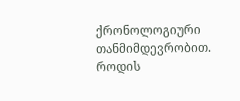ქრონოლოგიური თანმიმდევრობით.
როდის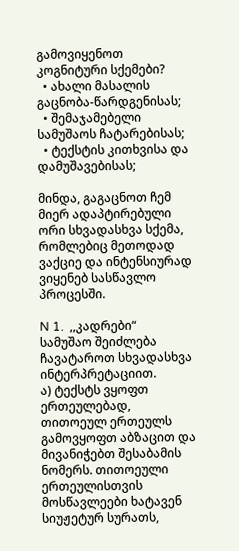გამოვიყენოთ კოგნიტური სქემები?
  • ახალი მასალის გაცნობა-წარდგენისას;
  • შემაჯამებელი სამუშაოს ჩატარებისას;
  • ტექსტის კითხვისა და დამუშავებისას;

მინდა, გაგაცნოთ ჩემ მიერ ადაპტირებული ორი სხვადასხვა სქემა, რომლებიც მეთოდად ვაქციე და ინტენსიურად ვიყენებ სასწავლო პროცესში.

N 1.  ,,კადრები“
სამუშაო შეიძლება ჩავატაროთ სხვადასხვა ინტერპრეტაციით.
ა) ტექსტს ვყოფთ ერთეულებად, თითოეულ ერთეულს გამოვყოფთ აბზაცით და მივანიჭებთ შესაბამის ნომერს. თითოეული ერთეულისთვის მოსწავლეები ხატავენ სიუჟეტურ სურათს,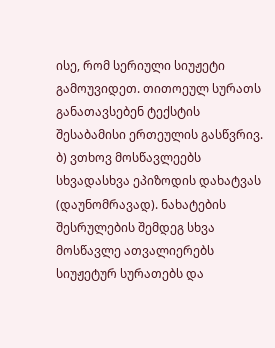ისე, რომ სერიული სიუჟეტი გამოუვიდეთ. თითოეულ სურათს განათავსებენ ტექსტის შესაბამისი ერთეულის გასწვრივ.
ბ) ვთხოვ მოსწავლეებს სხვადასხვა ეპიზოდის დახატვას (დაუნომრავად). ნახატების შესრულების შემდეგ სხვა მოსწავლე ათვალიერებს სიუჟეტურ სურათებს და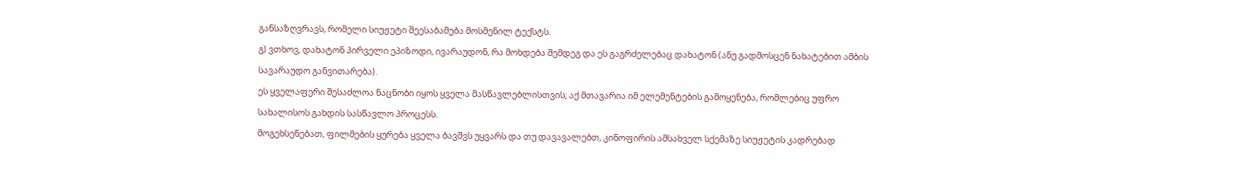განსაზღვრავს, რომელი სიუჟეტი შეესაბამება მოსმენილ ტექსტს.
გ) ვთხოვ, დახატონ პირველი ეპიზოდი, ივარაუდონ, რა მოხდება შემდეგ და ეს გაგრძელებაც დახატონ (ანუ გადმოსცენ ნახატებით ამბის სავარაუდო განვითარება).
ეს ყველაფერი შესაძლოა ნაცნობი იყოს ყველა მასწავლებლისთვის; აქ მთავარია იმ ელემენტების გამოყენება, რომლებიც უფრო სახალისოს გახდის სასწავლო პროცესს.
მოგეხსენებათ, ფილმების ყურება ყველა ბავშვს უყვარს და თუ დავავალებთ, კინოფირის ამსახველ სქემაზე სიუჟეტის კადრებად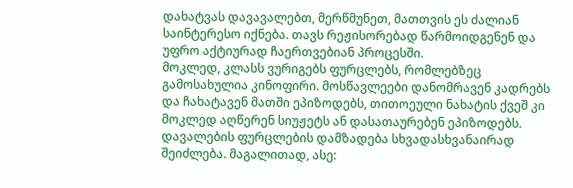დახატვას დავავალებთ, მერწმუნეთ, მათთვის ეს ძალიან საინტერესო იქნება. თავს რეჟისორებად წარმოიდგენენ და უფრო აქტიურად ჩაერთვებიან პროცესში.
მოკლედ, კლასს ვურიგებს ფურცლებს, რომლებზეც გამოსახულია კინოფირი. მოსწავლეები დანომრავენ კადრებს და ჩახატავენ მათში ეპიზოდებს, თითოეული ნახატის ქვეშ კი მოკლედ აღწერენ სიუჟეტს ან დასათაურებენ ეპიზოდებს.
დავალების ფურცლების დამზადება სხვადასხვანაირად შეიძლება. მაგალითად, ასე: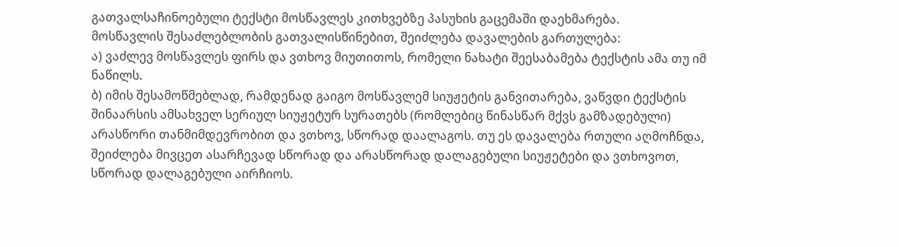გათვალსაჩინოებული ტექსტი მოსწავლეს კითხვებზე პასუხის გაცემაში დაეხმარება.
მოსწავლის შესაძლებლობის გათვალისწინებით, შეიძლება დავალების გართულება:
ა) ვაძლევ მოსწავლეს ფირს და ვთხოვ მიუთითოს, რომელი ნახატი შეესაბამება ტექსტის ამა თუ იმ ნაწილს.
ბ) იმის შესამოწმებლად, რამდენად გაიგო მოსწავლემ სიუჟეტის განვითარება, ვაწვდი ტექსტის შინაარსის ამსახველ სერიულ სიუჟეტურ სურათებს (რომლებიც წინასწარ მქვს გამზადებული) არასწორი თანმიმდევრობით და ვთხოვ, სწორად დაალაგოს. თუ ეს დავალება რთული აღმოჩნდა, შეიძლება მივცეთ ასარჩევად სწორად და არასწორად დალაგებული სიუჟეტები და ვთხოვოთ, სწორად დალაგებული აირჩიოს.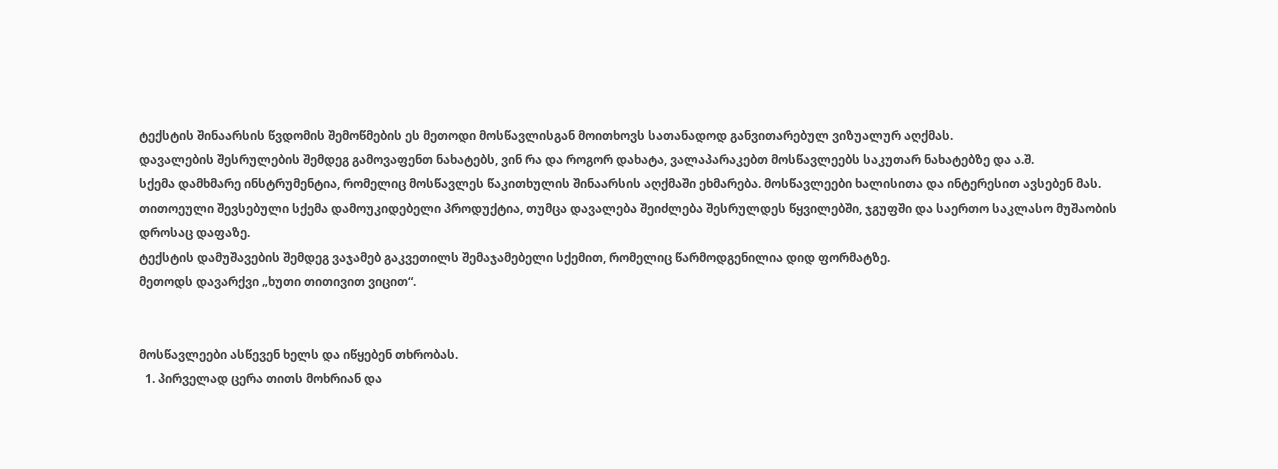ტექსტის შინაარსის წვდომის შემოწმების ეს მეთოდი მოსწავლისგან მოითხოვს სათანადოდ განვითარებულ ვიზუალურ აღქმას.
დავალების შესრულების შემდეგ გამოვაფენთ ნახატებს, ვინ რა და როგორ დახატა, ვალაპარაკებთ მოსწავლეებს საკუთარ ნახატებზე და ა.შ.
სქემა დამხმარე ინსტრუმენტია, რომელიც მოსწავლეს წაკითხულის შინაარსის აღქმაში ეხმარება. მოსწავლეები ხალისითა და ინტერესით ავსებენ მას. თითოეული შევსებული სქემა დამოუკიდებელი პროდუქტია, თუმცა დავალება შეიძლება შესრულდეს წყვილებში, ჯგუფში და საერთო საკლასო მუშაობის დროსაც დაფაზე.
ტექსტის დამუშავების შემდეგ ვაჯამებ გაკვეთილს შემაჯამებელი სქემით, რომელიც წარმოდგენილია დიდ ფორმატზე.
მეთოდს დავარქვი „ხუთი თითივით ვიცით“.


მოსწავლეები ასწევენ ხელს და იწყებენ თხრობას.
  1. პირველად ცერა თითს მოხრიან და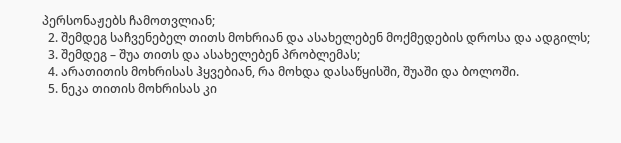პერსონაჟებს ჩამოთვლიან;
  2. შემდეგ საჩვენებელ თითს მოხრიან და ასახელებენ მოქმედების დროსა და ადგილს;
  3. შემდეგ – შუა თითს და ასახელებენ პრობლემას;
  4. არათითის მოხრისას ჰყვებიან, რა მოხდა დასაწყისში, შუაში და ბოლოში.
  5. ნეკა თითის მოხრისას კი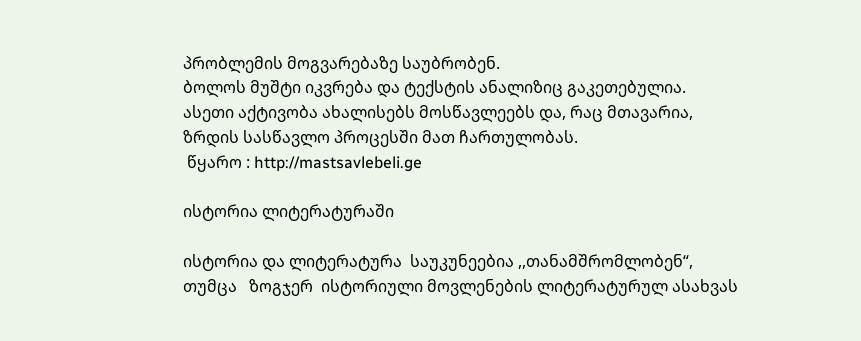პრობლემის მოგვარებაზე საუბრობენ.
ბოლოს მუშტი იკვრება და ტექსტის ანალიზიც გაკეთებულია.
ასეთი აქტივობა ახალისებს მოსწავლეებს და, რაც მთავარია, ზრდის სასწავლო პროცესში მათ ჩართულობას.
 წყარო : http://mastsavlebeli.ge

ისტორია ლიტერატურაში

ისტორია და ლიტერატურა  საუკუნეებია ,,თანამშრომლობენ“,  თუმცა   ზოგჯერ  ისტორიული მოვლენების ლიტერატურულ ასახვას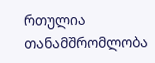რთულია თანამშრომლობა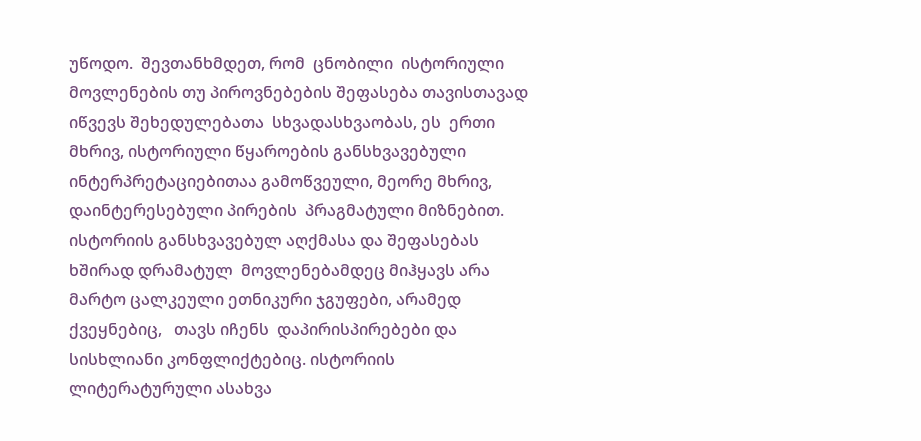უწოდო.  შევთანხმდეთ, რომ  ცნობილი  ისტორიული მოვლენების თუ პიროვნებების შეფასება თავისთავად იწვევს შეხედულებათა  სხვადასხვაობას, ეს  ერთი მხრივ, ისტორიული წყაროების განსხვავებული ინტერპრეტაციებითაა გამოწვეული, მეორე მხრივ, დაინტერესებული პირების  პრაგმატული მიზნებით.  ისტორიის განსხვავებულ აღქმასა და შეფასებას ხშირად დრამატულ  მოვლენებამდეც მიჰყავს არა მარტო ცალკეული ეთნიკური ჯგუფები, არამედ ქვეყნებიც,   თავს იჩენს  დაპირისპირებები და სისხლიანი კონფლიქტებიც. ისტორიის ლიტერატურული ასახვა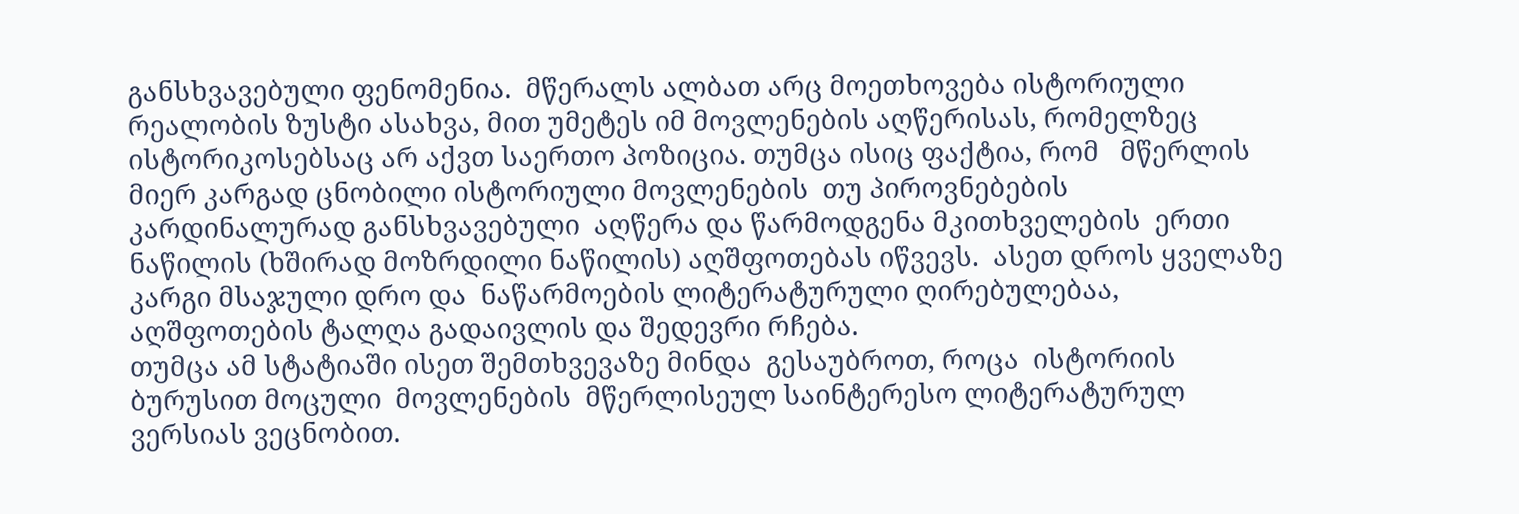განსხვავებული ფენომენია.  მწერალს ალბათ არც მოეთხოვება ისტორიული რეალობის ზუსტი ასახვა, მით უმეტეს იმ მოვლენების აღწერისას, რომელზეც ისტორიკოსებსაც არ აქვთ საერთო პოზიცია. თუმცა ისიც ფაქტია, რომ   მწერლის მიერ კარგად ცნობილი ისტორიული მოვლენების  თუ პიროვნებების კარდინალურად განსხვავებული  აღწერა და წარმოდგენა მკითხველების  ერთი ნაწილის (ხშირად მოზრდილი ნაწილის) აღშფოთებას იწვევს.  ასეთ დროს ყველაზე კარგი მსაჯული დრო და  ნაწარმოების ლიტერატურული ღირებულებაა,   აღშფოთების ტალღა გადაივლის და შედევრი რჩება.
თუმცა ამ სტატიაში ისეთ შემთხვევაზე მინდა  გესაუბროთ, როცა  ისტორიის ბურუსით მოცული  მოვლენების  მწერლისეულ საინტერესო ლიტერატურულ ვერსიას ვეცნობით.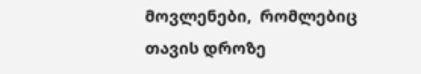მოვლენები,  რომლებიც თავის დროზე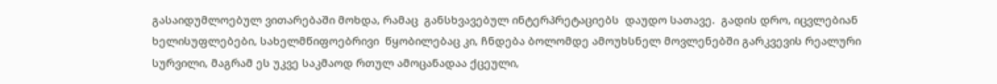გასაიდუმლოებულ ვითარებაში მოხდა, რამაც  განსხვავებულ ინტერპრეტაციებს  დაუდო სათავე.  გადის დრო, იცვლებიან ხელისუფლებები, სახელმწიფოებრივი  წყობილებაც კი, ჩნდება ბოლომდე ამოუხსნელ მოვლენებში გარკვევის რეალური სურვილი, მაგრამ ეს უკვე საკმაოდ რთულ ამოცანადაა ქცეული,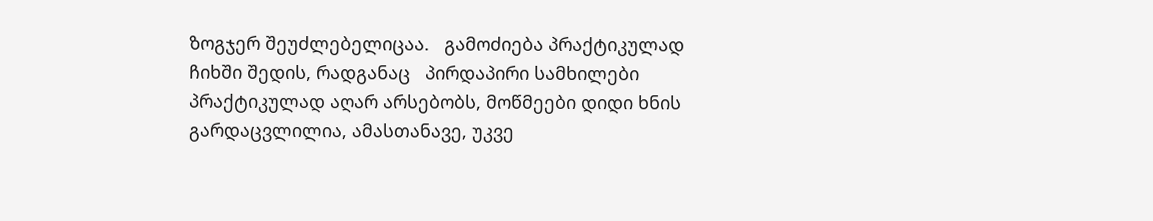ზოგჯერ შეუძლებელიცაა.   გამოძიება პრაქტიკულად ჩიხში შედის, რადგანაც   პირდაპირი სამხილები პრაქტიკულად აღარ არსებობს, მოწმეები დიდი ხნის გარდაცვლილია, ამასთანავე, უკვე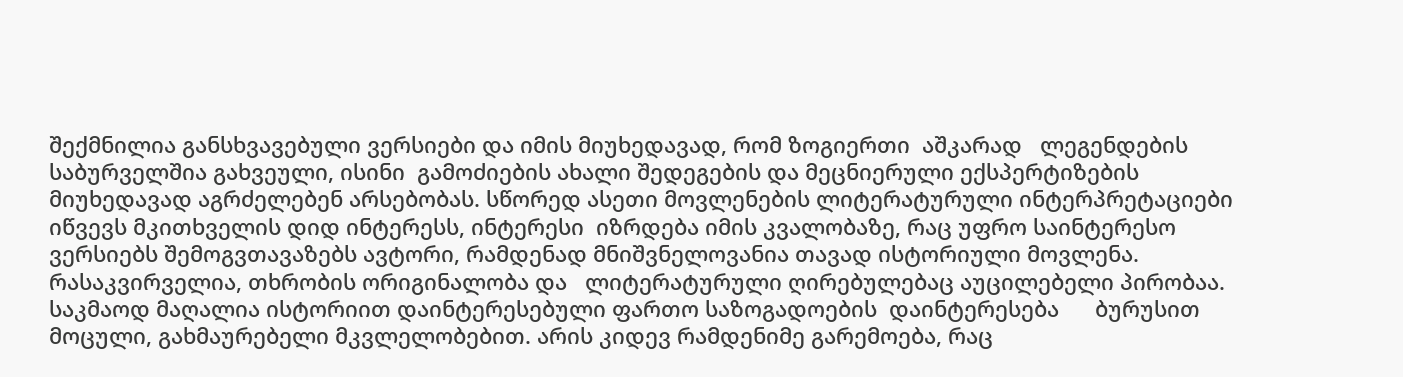შექმნილია განსხვავებული ვერსიები და იმის მიუხედავად, რომ ზოგიერთი  აშკარად   ლეგენდების საბურველშია გახვეული, ისინი  გამოძიების ახალი შედეგების და მეცნიერული ექსპერტიზების   მიუხედავად აგრძელებენ არსებობას. სწორედ ასეთი მოვლენების ლიტერატურული ინტერპრეტაციები იწვევს მკითხველის დიდ ინტერესს, ინტერესი  იზრდება იმის კვალობაზე, რაც უფრო საინტერესო ვერსიებს შემოგვთავაზებს ავტორი, რამდენად მნიშვნელოვანია თავად ისტორიული მოვლენა. რასაკვირველია, თხრობის ორიგინალობა და   ლიტერატურული ღირებულებაც აუცილებელი პირობაა.
საკმაოდ მაღალია ისტორიით დაინტერესებული ფართო საზოგადოების  დაინტერესება      ბურუსით მოცული, გახმაურებელი მკვლელობებით. არის კიდევ რამდენიმე გარემოება, რაც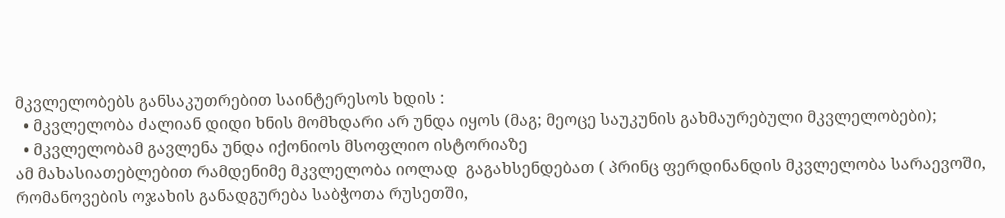მკვლელობებს განსაკუთრებით საინტერესოს ხდის :
  • მკვლელობა ძალიან დიდი ხნის მომხდარი არ უნდა იყოს (მაგ; მეოცე საუკუნის გახმაურებული მკვლელობები);
  • მკვლელობამ გავლენა უნდა იქონიოს მსოფლიო ისტორიაზე
ამ მახასიათებლებით რამდენიმე მკვლელობა იოლად  გაგახსენდებათ ( პრინც ფერდინანდის მკვლელობა სარაევოში, რომანოვების ოჯახის განადგურება საბჭოთა რუსეთში,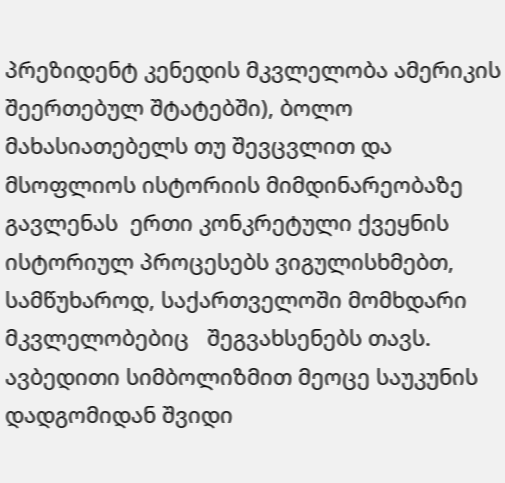პრეზიდენტ კენედის მკვლელობა ამერიკის შეერთებულ შტატებში), ბოლო მახასიათებელს თუ შევცვლით და მსოფლიოს ისტორიის მიმდინარეობაზე გავლენას  ერთი კონკრეტული ქვეყნის ისტორიულ პროცესებს ვიგულისხმებთ, სამწუხაროდ, საქართველოში მომხდარი მკვლელობებიც   შეგვახსენებს თავს. ავბედითი სიმბოლიზმით მეოცე საუკუნის დადგომიდან შვიდი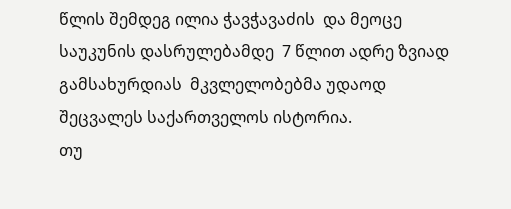წლის შემდეგ ილია ჭავჭავაძის  და მეოცე საუკუნის დასრულებამდე  7 წლით ადრე ზვიად გამსახურდიას  მკვლელობებმა უდაოდ შეცვალეს საქართველოს ისტორია.
თუ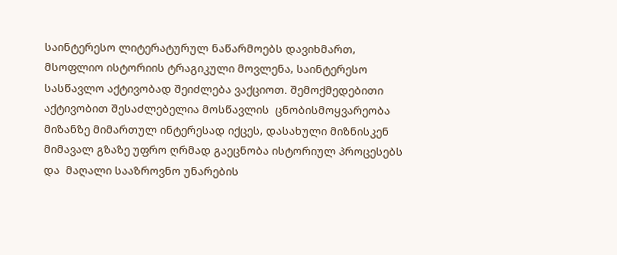საინტერესო ლიტერატურულ ნაწარმოებს დავიხმართ, მსოფლიო ისტორიის ტრაგიკული მოვლენა, საინტერესო სასწავლო აქტივობად შეიძლება ვაქციოთ. შემოქმედებითი აქტივობით შესაძლებელია მოსწავლის  ცნობისმოყვარეობა  მიზანზე მიმართულ ინტერესად იქცეს, დასახული მიზნისკენ მიმავალ გზაზე უფრო ღრმად გაეცნობა ისტორიულ პროცესებს და  მაღალი სააზროვნო უნარების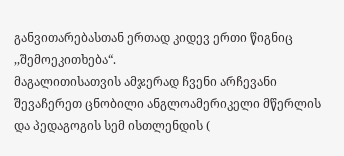განვითარებასთან ერთად კიდევ ერთი წიგნიც ,,შემოეკითხება“.
მაგალითისათვის ამჯერად ჩვენი არჩევანი შევაჩერეთ ცნობილი ანგლოამერიკელი მწერლის და პედაგოგის სემ ისთლენდის (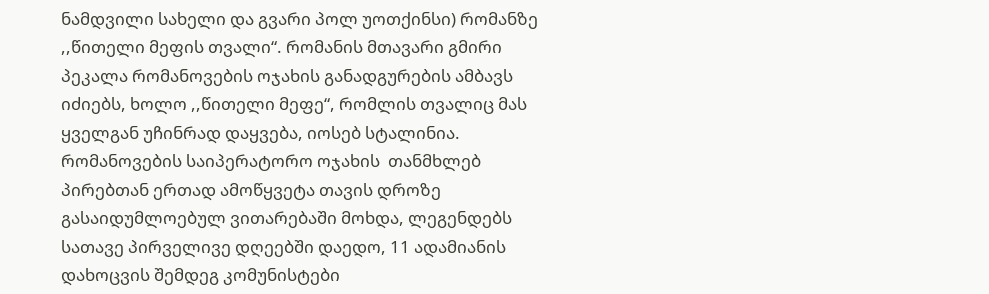ნამდვილი სახელი და გვარი პოლ უოთქინსი) რომანზე ,,წითელი მეფის თვალი“. რომანის მთავარი გმირი პეკალა რომანოვების ოჯახის განადგურების ამბავს იძიებს, ხოლო ,,წითელი მეფე“, რომლის თვალიც მას ყველგან უჩინრად დაყვება, იოსებ სტალინია. რომანოვების საიპერატორო ოჯახის  თანმხლებ პირებთან ერთად ამოწყვეტა თავის დროზე გასაიდუმლოებულ ვითარებაში მოხდა, ლეგენდებს სათავე პირველივე დღეებში დაედო, 11 ადამიანის დახოცვის შემდეგ კომუნისტები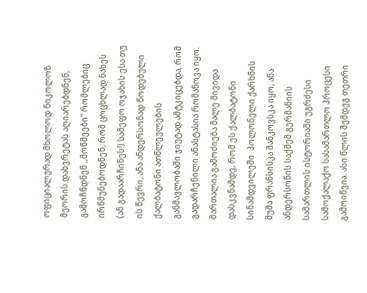ოფიციალურად მხოლოდ ნიკოლოზ მეორის დახვრეტას აღიარებდნენ, გამოჩნდნენ ,,მოწმეები“ რომლებიც ირწმუნებოდნენ, რომ ცოცხლად ნახეს (ან გადაარჩინეს!) სამეფო ოჯახის ესა თუ ის წევრი, ანა ანდერსონად წოდებული ქალბატონი ათწლეულების განმავლობაში ჯიუტად ამტკიცებდა, რომ გადარჩენილი ანასტასია რომანოვა იყო. მართალია გამოძიება მალე მივიდა დასკვნამდე, რომ ეს ქალბატონი სინამდვილეში  პოლონელი ქარხნის მუშა ფრანსისკა შანკოვსკა იყო, ანა ანდერსონის საქმემ გერმანიის სამართლის ისტორიაში უგრძესი  სამოქალაქო სასამართლო პროცესი გამოიწვია. ასი წლის შემდეგ თეთრი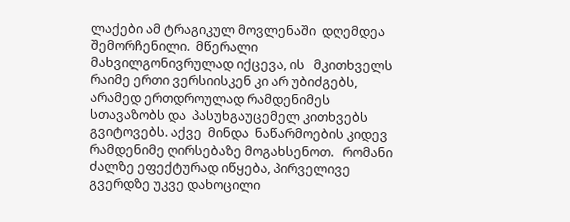ლაქები ამ ტრაგიკულ მოვლენაში  დღემდეა შემორჩენილი.  მწერალი  მახვილგონივრულად იქცევა, ის   მკითხველს რაიმე ერთი ვერსიისკენ კი არ უბიძგებს, არამედ ერთდროულად რამდენიმეს სთავაზობს და  პასუხგაუცემელ კითხვებს გვიტოვებს. აქვე  მინდა  ნაწარმოების კიდევ  რამდენიმე ღირსებაზე მოგახსენოთ.   რომანი ძალზე ეფექტურად იწყება, პირველივე გვერდზე უკვე დახოცილი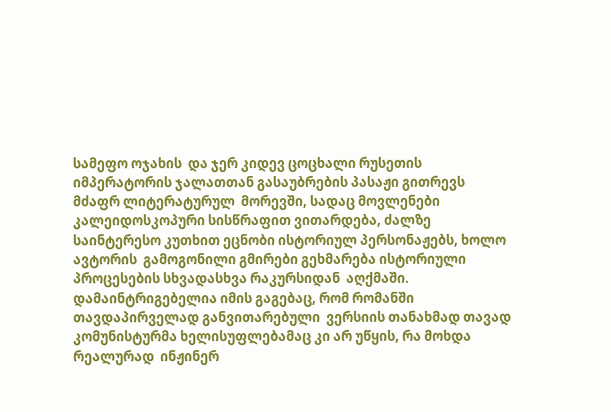სამეფო ოჯახის  და ჯერ კიდევ ცოცხალი რუსეთის იმპერატორის ჯალათთან გასაუბრების პასაჟი გითრევს მძაფრ ლიტერატურულ  მორევში, სადაც მოვლენები კალეიდოსკოპური სისწრაფით ვითარდება, ძალზე საინტერესო კუთხით ეცნობი ისტორიულ პერსონაჟებს, ხოლო ავტორის  გამოგონილი გმირები გეხმარება ისტორიული პროცესების სხვადასხვა რაკურსიდან  აღქმაში. დამაინტრიგებელია იმის გაგებაც, რომ რომანში თავდაპირველად განვითარებული  ვერსიის თანახმად თავად კომუნისტურმა ხელისუფლებამაც კი არ უწყის, რა მოხდა რეალურად  ინჟინერ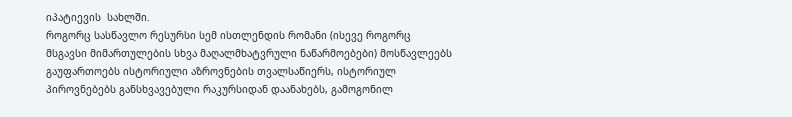იპატიევის  სახლში.
როგორც სასწავლო რესურსი სემ ისთლენდის რომანი (ისევე როგორც მსგავსი მიმართულების სხვა მაღალმხატვრული ნაწარმოებები) მოსწავლეებს გაუფართოებს ისტორიული აზროვნების თვალსაწიერს, ისტორიულ პიროვნებებს განსხვავებული რაკურსიდან დაანახებს, გამოგონილ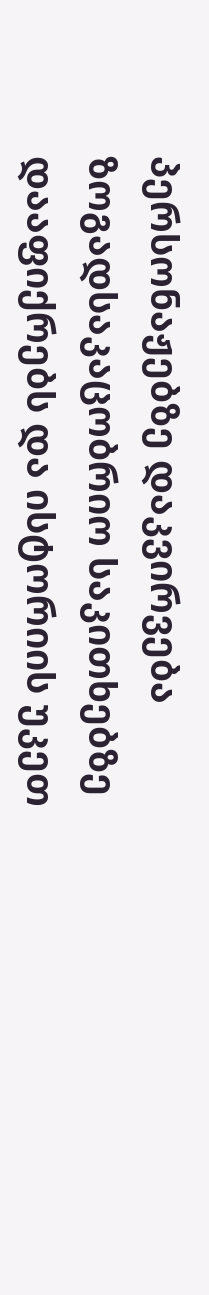პერსონაჟებზე დაკვირვება ზოგადსაკაცობრიო საკითხებზე დააფიქრებს და ისტორიის უკეთ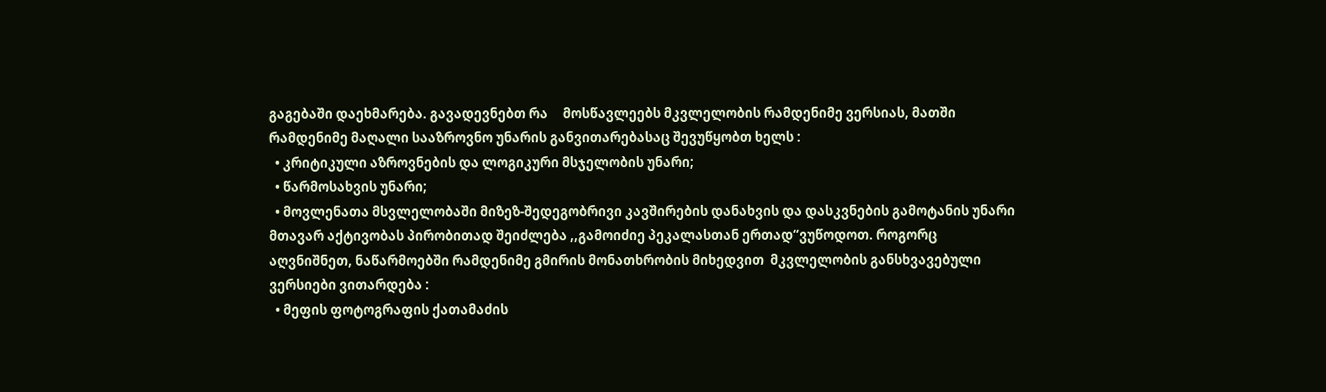გაგებაში დაეხმარება. გავადევნებთ რა     მოსწავლეებს მკვლელობის რამდენიმე ვერსიას, მათში რამდენიმე მაღალი სააზროვნო უნარის განვითარებასაც შევუწყობთ ხელს :
  • კრიტიკული აზროვნების და ლოგიკური მსჯელობის უნარი;
  • წარმოსახვის უნარი;
  • მოვლენათა მსვლელობაში მიზეზ-შედეგობრივი კავშირების დანახვის და დასკვნების გამოტანის უნარი
მთავარ აქტივობას პირობითად შეიძლება ,,გამოიძიე პეკალასთან ერთად“ვუწოდოთ. როგორც აღვნიშნეთ, ნაწარმოებში რამდენიმე გმირის მონათხრობის მიხედვით  მკვლელობის განსხვავებული  ვერსიები ვითარდება :
  • მეფის ფოტოგრაფის ქათამაძის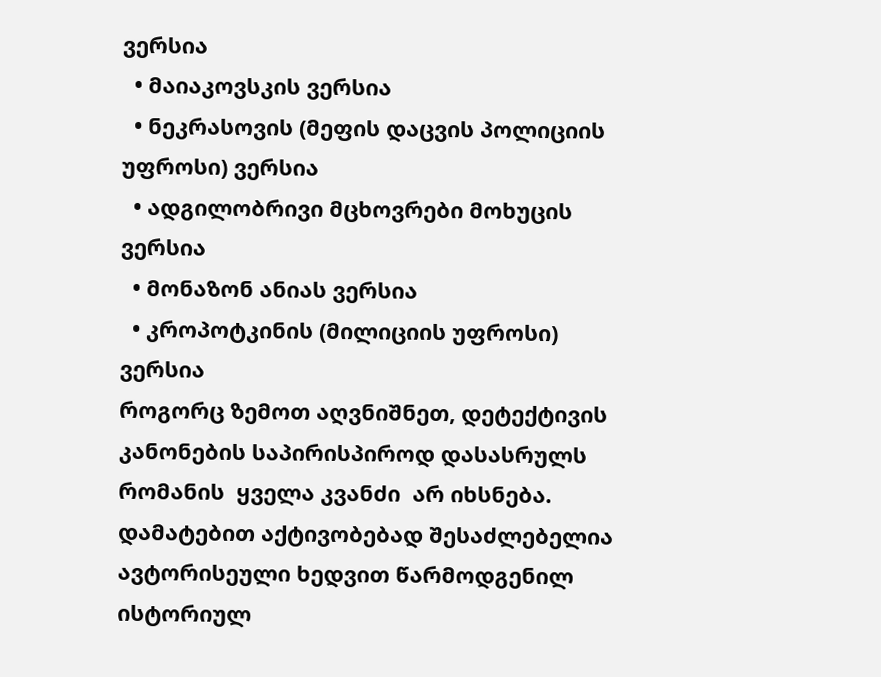ვერსია
  • მაიაკოვსკის ვერსია
  • ნეკრასოვის (მეფის დაცვის პოლიციის უფროსი) ვერსია
  • ადგილობრივი მცხოვრები მოხუცის ვერსია
  • მონაზონ ანიას ვერსია
  • კროპოტკინის (მილიციის უფროსი) ვერსია
როგორც ზემოთ აღვნიშნეთ, დეტექტივის კანონების საპირისპიროდ დასასრულს რომანის  ყველა კვანძი  არ იხსნება.  დამატებით აქტივობებად შესაძლებელია ავტორისეული ხედვით წარმოდგენილ  ისტორიულ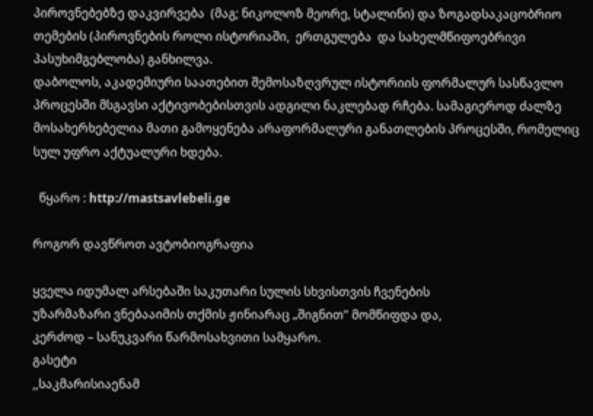პიროვნებებზე დაკვირვება  (მაგ; ნიკოლოზ მეორე, სტალინი) და ზოგადსაკაცობრიო თემების (პიროვნების როლი ისტორიაში,  ერთგულება  და სახელმწიფოებრივი პასუხიმგებლობა) განხილვა.
დაბოლოს, აკადემიური საათებით შემოსაზღვრულ ისტორიის ფორმალურ სასწავლო პროცესში მსგავსი აქტივობებისთვის ადგილი ნაკლებად რჩება. სამაგიეროდ ძალზე მოსახერხებელია მათი გამოყენება არაფორმალური განათლების პროცესში, რომელიც სულ უფრო აქტუალური ხდება.

  წყარო : http://mastsavlebeli.ge

როგორ დავწროთ ავტობიოგრაფია

ყველა იდუმალ არსებაში საკუთარი სულის სხვისთვის ჩვენების
უზარმაზარი ვნებააიმის თქმის ჟინიარაც „შიგნით” მომწიფდა და,
კერძოდ – სანუკვარი წარმოსახვითი სამყარო.
გასეტი
,,საკმარისიაენამ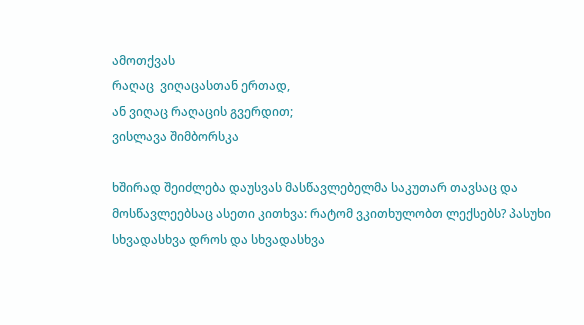ამოთქვას
რაღაც  ვიღაცასთან ერთად,
ან ვიღაც რაღაცის გვერდით;
ვისლავა შიმბორსკა

ხშირად შეიძლება დაუსვას მასწავლებელმა საკუთარ თავსაც და მოსწავლეებსაც ასეთი კითხვა: რატომ ვკითხულობთ ლექსებს? პასუხი სხვადასხვა დროს და სხვადასხვა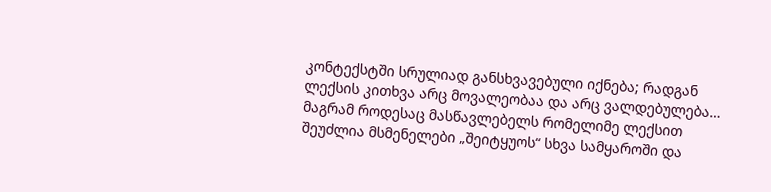კონტექსტში სრულიად განსხვავებული იქნება; რადგან ლექსის კითხვა არც მოვალეობაა და არც ვალდებულება…  მაგრამ როდესაც მასწავლებელს რომელიმე ლექსით შეუძლია მსმენელები „შეიტყუოს“ სხვა სამყაროში და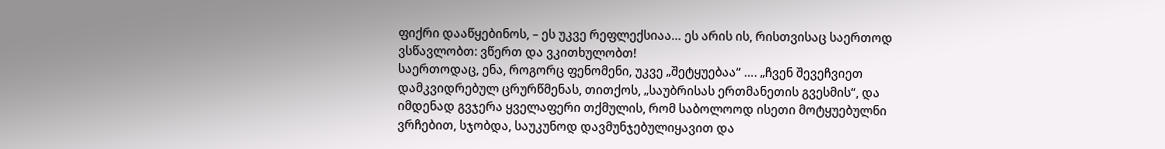ფიქრი დააწყებინოს, – ეს უკვე რეფლექსიაა… ეს არის ის, რისთვისაც საერთოდ ვსწავლობთ: ვწერთ და ვკითხულობთ!
საერთოდაც, ენა, როგორც ფენომენი, უკვე „შეტყუებაა“ …. „ჩვენ შევეჩვიეთ დამკვიდრებულ ცრურწმენას, თითქოს, „საუბრისას ერთმანეთის გვესმის“, და იმდენად გვჯერა ყველაფერი თქმულის, რომ საბოლოოდ ისეთი მოტყუებულნი ვრჩებით, სჯობდა, საუკუნოდ დავმუნჯებულიყავით და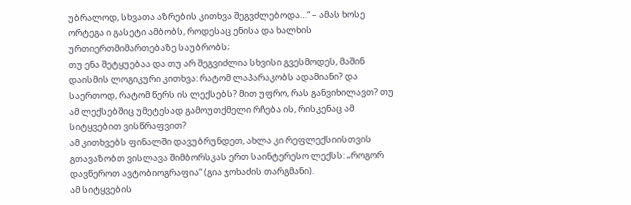უბრალოდ, სხვათა აზრების კითხვა შეგვძლებოდა…“ – ამას ხოსე ორტეგა ი გასეტი ამბობს, როდესაც ენისა და ხალხის ურთიერთმიმართებაზე საუბრობს;
თუ ენა შეტყუებაა და თუ არ შეგვიძლია სხვისი გვესმოდეს, მაშინ დაისმის ლოგიკური კითხვა: რატომ ლაპარაკობს ადამიანი? და საერთოდ, რატომ წერს ის ლექსებს? მით უფრო, რას განვიხილავთ? თუ ამ ლექსებშიც უმეტესად გამოუთქმელი რჩება ის, რისკენაც ამ სიტყვებით ვისწრაფვით?
ამ კითხვებს ფინალში დავუბრუნდეთ, ახლა კი რეფლექსიისთვის გთავაზობთ ვისლავა შიმბორსკას ერთ საინტერესო ლექსს: „როგორ დავწეროთ ავტობიოგრაფია“ (გია ჯოხაძის თარგმანი).
ამ სიტყვების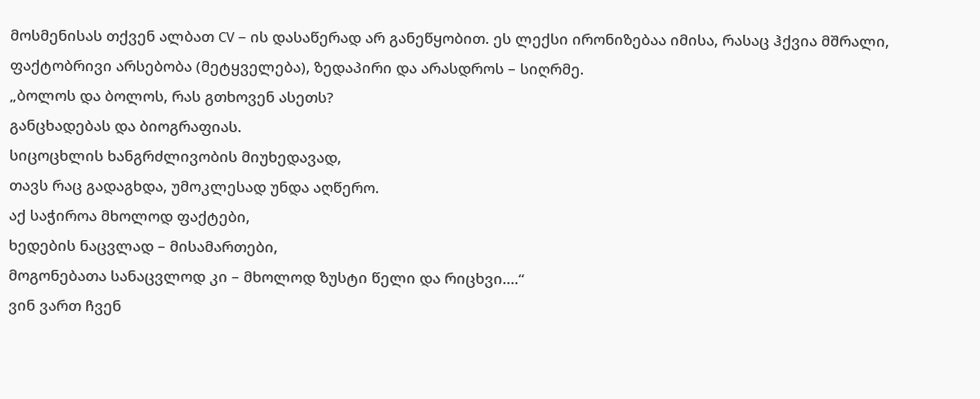მოსმენისას თქვენ ალბათ CV – ის დასაწერად არ განეწყობით. ეს ლექსი ირონიზებაა იმისა, რასაც ჰქვია მშრალი, ფაქტობრივი არსებობა (მეტყველება), ზედაპირი და არასდროს – სიღრმე.
„ბოლოს და ბოლოს, რას გთხოვენ ასეთს?
განცხადებას და ბიოგრაფიას.
სიცოცხლის ხანგრძლივობის მიუხედავად,
თავს რაც გადაგხდა, უმოკლესად უნდა აღწერო.
აქ საჭიროა მხოლოდ ფაქტები,
ხედების ნაცვლად – მისამართები,
მოგონებათა სანაცვლოდ კი – მხოლოდ ზუსტი წელი და რიცხვი….“
ვინ ვართ ჩვენ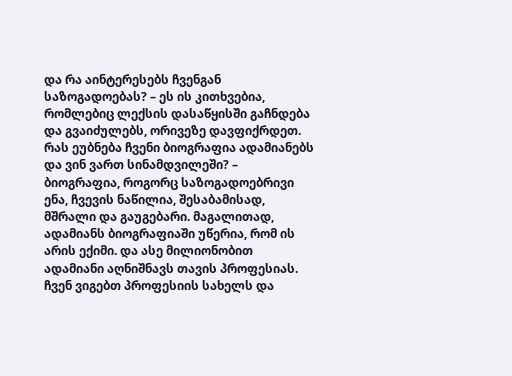და რა აინტერესებს ჩვენგან საზოგადოებას? – ეს ის კითხვებია, რომლებიც ლექსის დასაწყისში გაჩნდება და გვაიძულებს, ორივეზე დავფიქრდეთ.
რას ეუბნება ჩვენი ბიოგრაფია ადამიანებს და ვინ ვართ სინამდვილეში? – ბიოგრაფია, როგორც საზოგადოებრივი ენა, ჩვევის ნაწილია, შესაბამისად, მშრალი და გაუგებარი. მაგალითად, ადამიანს ბიოგრაფიაში უწერია, რომ ის არის ექიმი. და ასე მილიონობით ადამიანი აღნიშნავს თავის პროფესიას. ჩვენ ვიგებთ პროფესიის სახელს და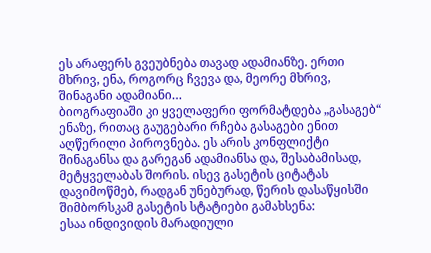ეს არაფერს გვეუბნება თავად ადამიანზე. ერთი მხრივ, ენა, როგორც ჩვევა და, მეორე მხრივ, შინაგანი ადამიანი…
ბიოგრაფიაში კი ყველაფერი ფორმატდება „გასაგებ“ ენაზე, რითაც გაუგებარი რჩება გასაგები ენით აღწერილი პიროვნება. ეს არის კონფლიქტი შინაგანსა და გარეგან ადამიანსა და, შესაბამისად, მეტყველაბას შორის. ისევ გასეტის ციტატას დავიმოწმებ, რადგან უნებურად, წერის დასაწყისში შიმბორსკამ გასეტის სტატიები გამახსენა:
ესაა ინდივიდის მარადიული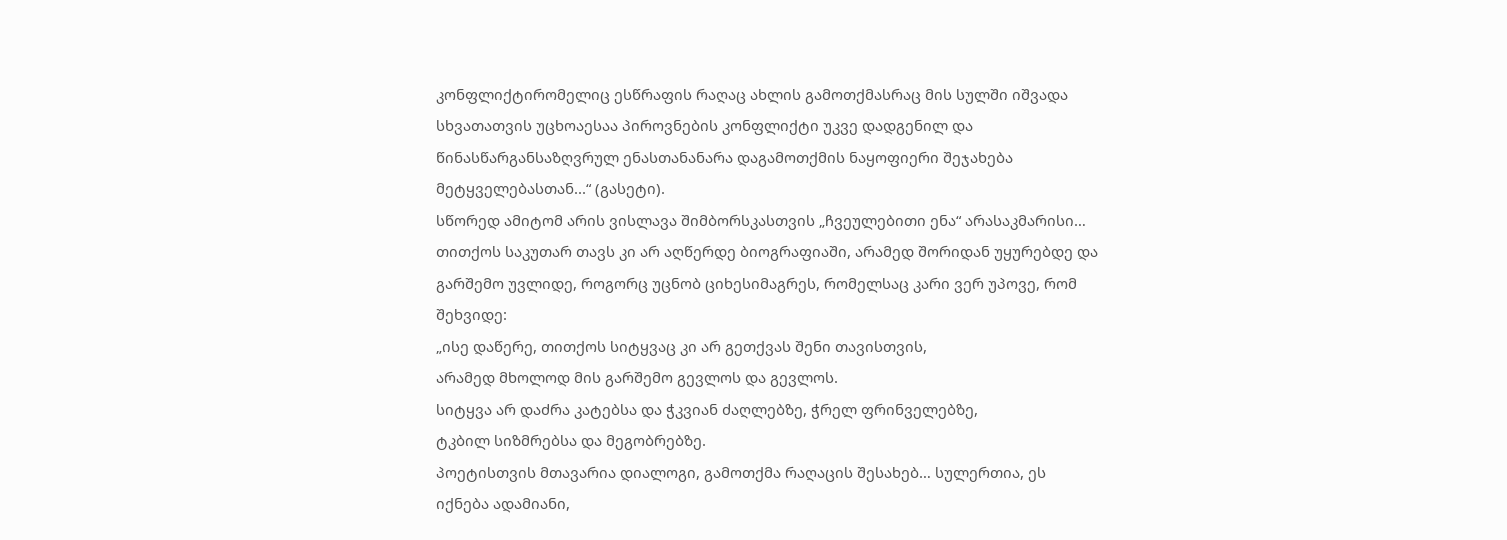კონფლიქტირომელიც ესწრაფის რაღაც ახლის გამოთქმასრაც მის სულში იშვადა სხვათათვის უცხოაესაა პიროვნების კონფლიქტი უკვე დადგენილ და წინასწარგანსაზღვრულ ენასთანანარა დაგამოთქმის ნაყოფიერი შეჯახება მეტყველებასთან...“ (გასეტი).
სწორედ ამიტომ არის ვისლავა შიმბორსკასთვის „ჩვეულებითი ენა“ არასაკმარისი… თითქოს საკუთარ თავს კი არ აღწერდე ბიოგრაფიაში, არამედ შორიდან უყურებდე და გარშემო უვლიდე, როგორც უცნობ ციხესიმაგრეს, რომელსაც კარი ვერ უპოვე, რომ შეხვიდე:
„ისე დაწერე, თითქოს სიტყვაც კი არ გეთქვას შენი თავისთვის,
არამედ მხოლოდ მის გარშემო გევლოს და გევლოს.
სიტყვა არ დაძრა კატებსა და ჭკვიან ძაღლებზე, ჭრელ ფრინველებზე,
ტკბილ სიზმრებსა და მეგობრებზე.
პოეტისთვის მთავარია დიალოგი, გამოთქმა რაღაცის შესახებ… სულერთია, ეს იქნება ადამიანი,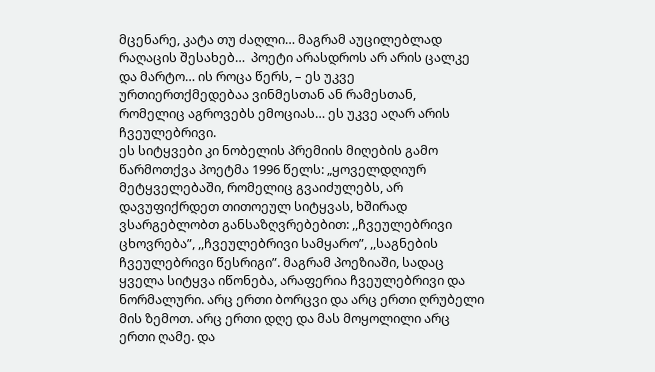მცენარე, კატა თუ ძაღლი… მაგრამ აუცილებლად რაღაცის შესახებ…  პოეტი არასდროს არ არის ცალკე და მარტო… ის როცა წერს, – ეს უკვე ურთიერთქმედებაა ვინმესთან ან რამესთან, რომელიც აგროვებს ემოციას… ეს უკვე აღარ არის ჩვეულებრივი.
ეს სიტყვები კი ნობელის პრემიის მიღების გამო წარმოთქვა პოეტმა 1996 წელს: „ყოველდღიურ მეტყველებაში, რომელიც გვაიძულებს, არ დავუფიქრდეთ თითოეულ სიტყვას, ხშირად ვსარგებლობთ განსაზღვრებებით: ,,ჩვეულებრივი ცხოვრება”, ,,ჩვეულებრივი სამყარო”, ,,საგნების ჩვეულებრივი წესრიგი”. მაგრამ პოეზიაში, სადაც ყველა სიტყვა იწონება, არაფერია ჩვეულებრივი და ნორმალური. არც ერთი ბორცვი და არც ერთი ღრუბელი მის ზემოთ. არც ერთი დღე და მას მოყოლილი არც ერთი ღამე. და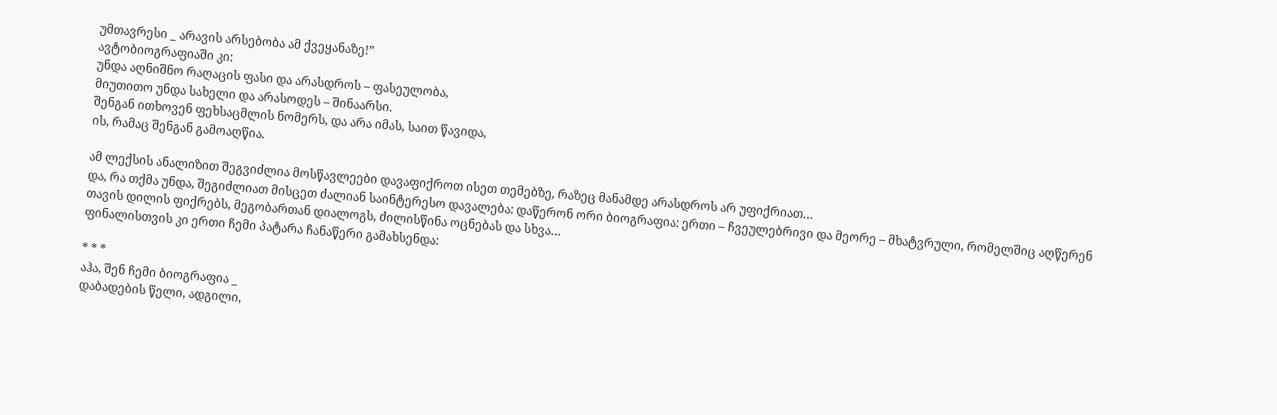უმთავრესი _ არავის არსებობა ამ ქვეყანაზე!”
ავტობიოგრაფიაში კი:
უნდა აღნიშნო რაღაცის ფასი და არასდროს – ფასეულობა,
მიუთითო უნდა სახელი და არასოდეს – შინაარსი.
შენგან ითხოვენ ფეხსაცმლის ნომერს, და არა იმას, საით წავიდა,
ის, რამაც შენგან გამოაღწია.

ამ ლექსის ანალიზით შეგვიძლია მოსწავლეები დავაფიქროთ ისეთ თემებზე, რაზეც მანამდე არასდროს არ უფიქრიათ…
და, რა თქმა უნდა, შეგიძლიათ მისცეთ ძალიან საინტერესო დავალება: დაწერონ ორი ბიოგრაფია: ერთი – ჩვეულებრივი და მეორე – მხატვრული, რომელშიც აღწერენ თავის დილის ფიქრებს, მეგობართან დიალოგს, ძილისწინა ოცნებას და სხვა…
ფინალისთვის კი ერთი ჩემი პატარა ჩანაწერი გამახსენდა:

* * *
აჰა, შენ ჩემი ბიოგრაფია _
დაბადების წელი, ადგილი,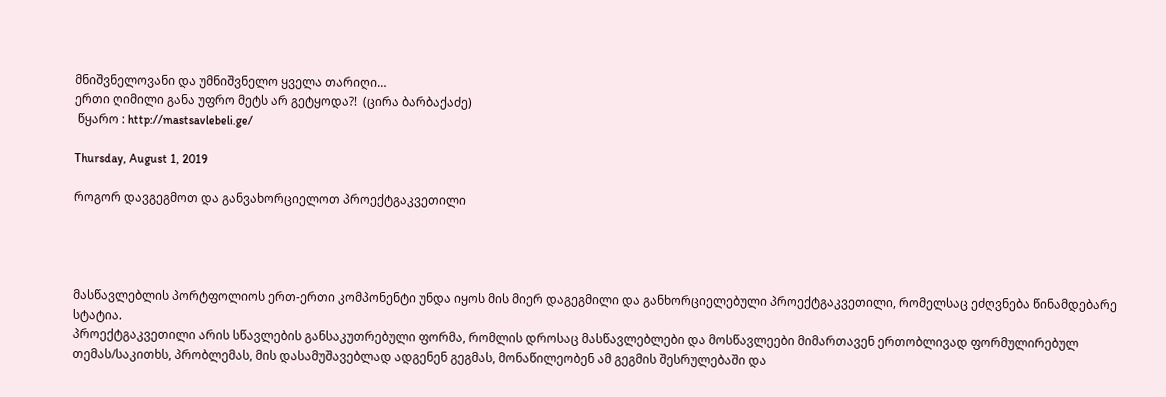მნიშვნელოვანი და უმნიშვნელო ყველა თარიღი…
ერთი ღიმილი განა უფრო მეტს არ გეტყოდა?!  (ცირა ბარბაქაძე)
 წყარო : http://mastsavlebeli.ge/

Thursday, August 1, 2019

როგორ დავგეგმოთ და განვახორციელოთ პროექტგაკვეთილი




მასწავლებლის პორტფოლიოს ერთ-ერთი კომპონენტი უნდა იყოს მის მიერ დაგეგმილი და განხორციელებული პროექტგაკვეთილი, რომელსაც ეძღვნება წინამდებარე სტატია.
პროექტგაკვეთილი არის სწავლების განსაკუთრებული ფორმა, რომლის დროსაც მასწავლებლები და მოსწავლეები მიმართავენ ერთობლივად ფორმულირებულ თემას/საკითხს, პრობლემას, მის დასამუშავებლად ადგენენ გეგმას, მონაწილეობენ ამ გეგმის შესრულებაში და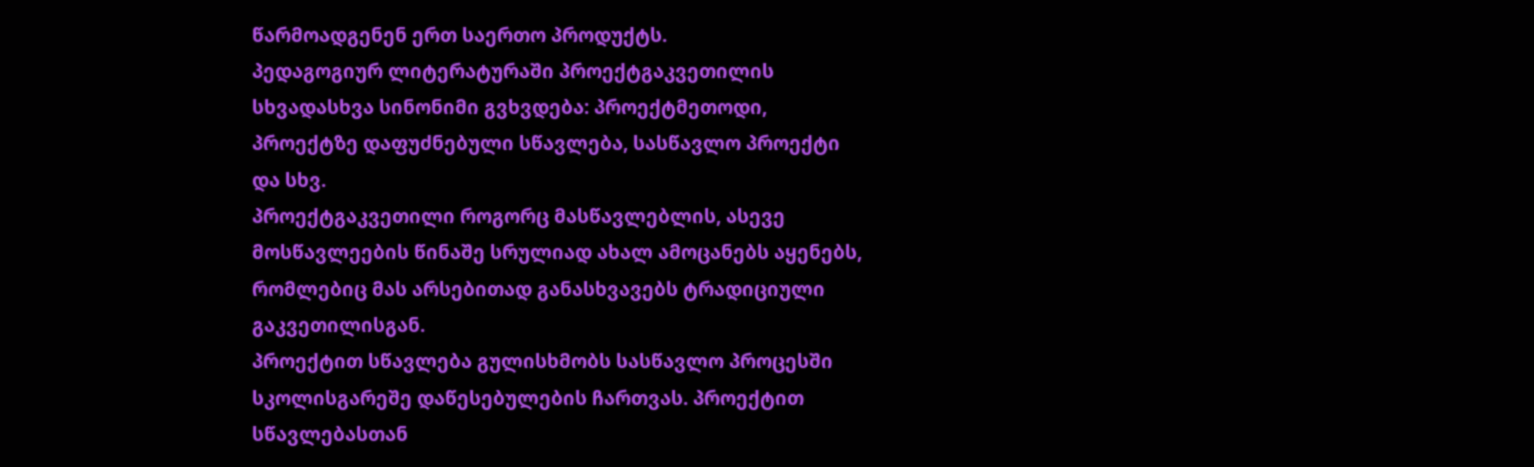წარმოადგენენ ერთ საერთო პროდუქტს.
პედაგოგიურ ლიტერატურაში პროექტგაკვეთილის სხვადასხვა სინონიმი გვხვდება: პროექტმეთოდი, პროექტზე დაფუძნებული სწავლება, სასწავლო პროექტი და სხვ.
პროექტგაკვეთილი როგორც მასწავლებლის, ასევე მოსწავლეების წინაშე სრულიად ახალ ამოცანებს აყენებს, რომლებიც მას არსებითად განასხვავებს ტრადიციული გაკვეთილისგან.
პროექტით სწავლება გულისხმობს სასწავლო პროცესში სკოლისგარეშე დაწესებულების ჩართვას. პროექტით სწავლებასთან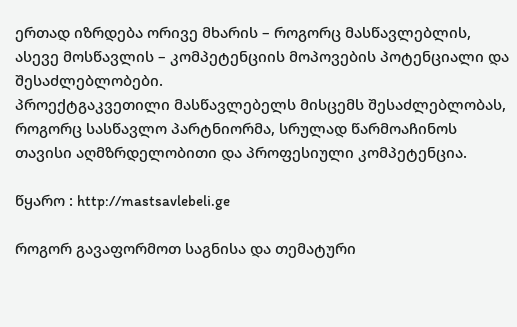ერთად იზრდება ორივე მხარის – როგორც მასწავლებლის, ასევე მოსწავლის – კომპეტენციის მოპოვების პოტენციალი და შესაძლებლობები.
პროექტგაკვეთილი მასწავლებელს მისცემს შესაძლებლობას, როგორც სასწავლო პარტნიორმა, სრულად წარმოაჩინოს თავისი აღმზრდელობითი და პროფესიული კომპეტენცია.

წყარო : http://mastsavlebeli.ge

როგორ გავაფორმოთ საგნისა და თემატური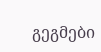გეგმები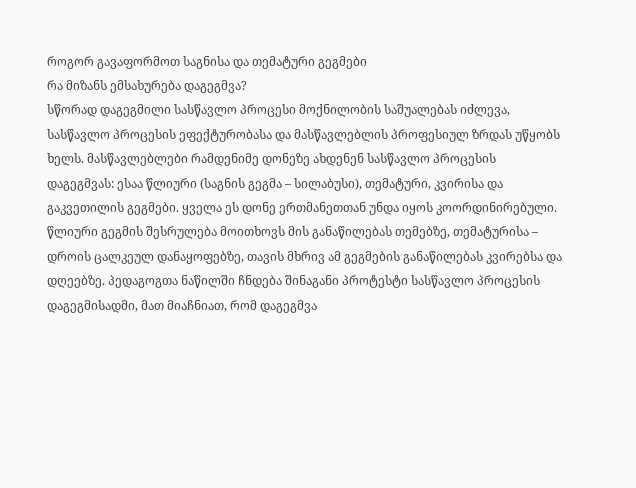როგორ გავაფორმოთ საგნისა და თემატური გეგმები
რა მიზანს ემსახურება დაგეგმვა?
სწორად დაგეგმილი სასწავლო პროცესი მოქნილობის საშუალებას იძლევა, სასწავლო პროცესის ეფექტურობასა და მასწავლებლის პროფესიულ ზრდას უწყობს ხელს. მასწავლებლები რამდენიმე დონეზე ახდენენ სასწავლო პროცესის დაგეგმვას: ესაა წლიური (საგნის გეგმა – სილაბუსი), თემატური, კვირისა და გაკვეთილის გეგმები. ყველა ეს დონე ერთმანეთთან უნდა იყოს კოორდინირებული. წლიური გეგმის შესრულება მოითხოვს მის განაწილებას თემებზე, თემატურისა – დროის ცალკეულ დანაყოფებზე, თავის მხრივ ამ გეგმების განაწილებას კვირებსა და დღეებზე. პედაგოგთა ნაწილში ჩნდება შინაგანი პროტესტი სასწავლო პროცესის დაგეგმისადმი, მათ მიაჩნიათ, რომ დაგეგმვა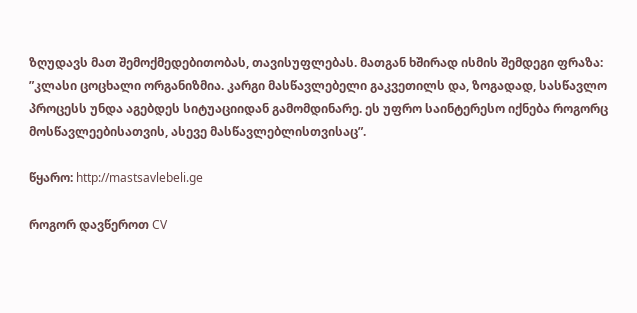ზღუდავს მათ შემოქმედებითობას, თავისუფლებას. მათგან ხშირად ისმის შემდეგი ფრაზა: ”კლასი ცოცხალი ორგანიზმია. კარგი მასწავლებელი გაკვეთილს და, ზოგადად, სასწავლო პროცესს უნდა აგებდეს სიტუაციიდან გამომდინარე. ეს უფრო საინტერესო იქნება როგორც მოსწავლეებისათვის, ასევე მასწავლებლისთვისაც”.

წყარო: http://mastsavlebeli.ge

როგორ დავწეროთ CV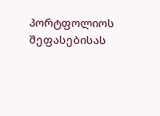პორტფოლიოს შეფასებისას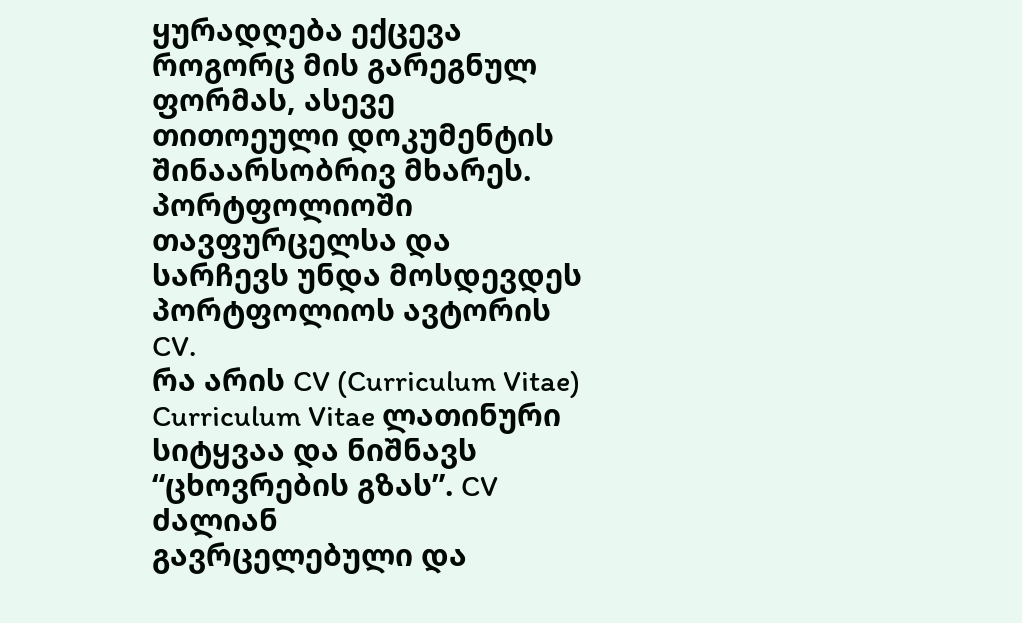ყურადღება ექცევა როგორც მის გარეგნულ ფორმას, ასევე
თითოეული დოკუმენტის შინაარსობრივ მხარეს.
პორტფოლიოში თავფურცელსა და სარჩევს უნდა მოსდევდეს პორტფოლიოს ავტორის CV.
რა არის CV (Curriculum Vitae)
Curriculum Vitae ლათინური სიტყვაა და ნიშნავს “ცხოვრების გზას”. CV ძალიან
გავრცელებული და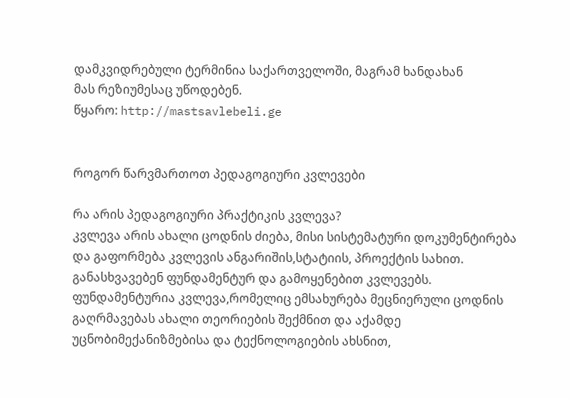დამკვიდრებული ტერმინია საქართველოში, მაგრამ ხანდახან
მას რეზიუმესაც უწოდებენ.
წყარო: http://mastsavlebeli.ge


როგორ წარვმართოთ პედაგოგიური კვლევები

რა არის პედაგოგიური პრაქტიკის კვლევა?
კვლევა არის ახალი ცოდნის ძიება, მისი სისტემატური დოკუმენტირება და გაფორმება კვლევის ანგარიშის,სტატიის, პროექტის სახით. განასხვავებენ ფუნდამენტურ და გამოყენებით კვლევებს. ფუნდამენტურია კვლევა,რომელიც ემსახურება მეცნიერული ცოდნის გაღრმავებას ახალი თეორიების შექმნით და აქამდე უცნობიმექანიზმებისა და ტექნოლოგიების ახსნით,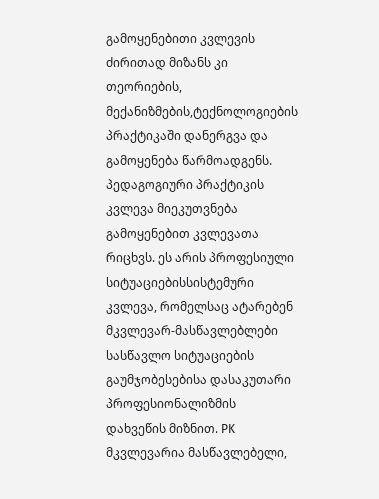გამოყენებითი კვლევის ძირითად მიზანს კი თეორიების, მექანიზმების,ტექნოლოგიების პრაქტიკაში დანერგვა და გამოყენება წარმოადგენს.
პედაგოგიური პრაქტიკის კვლევა მიეკუთვნება გამოყენებით კვლევათა რიცხვს. ეს არის პროფესიული სიტუაციებისსისტემური კვლევა, რომელსაც ატარებენ მკვლევარ-მასწავლებლები სასწავლო სიტუაციების გაუმჯობესებისა დასაკუთარი პროფესიონალიზმის დახვეწის მიზნით. PK
მკვლევარია მასწავლებელი,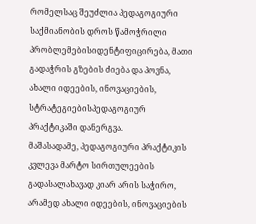რომელსაც შეუძლია პედაგოგიური საქმიანობის დროს წამოჭრილი პრობლემებისიდენტიფიცირება, მათი გადაჭრის გზების ძიება და პოვნა, ახალი იდეების, ინოვაციების, სტრატეგიებისპედაგოგიურ პრაქტიკაში დანერგვა.
მაშასადამე, პედაგოგიური პრაქტიკის კვლევა მარტო სირთულეების გადასალახავად კიარ არის საჭირო, არამედ ახალი იდეების, ინოვაციების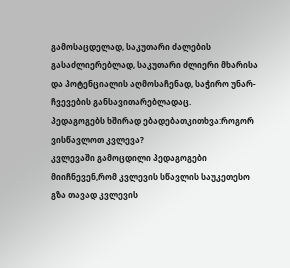გამოსაცდელად, საკუთარი ძალების გასაძლიერებლად, საკუთარი ძლიერი მხარისა და პოტენციალის აღმოსაჩენად, საჭირო უნარ-ჩვევების განსავითარებლადაც.
პედაგოგებს ხშირად ებადებათკითხვა:როგორ ვისწავლოთ კვლევა?
კვლევაში გამოცდილი პედაგოგები მიიჩნევენ,რომ კვლევის სწავლის საუკეთესო გზა თავად კვლევის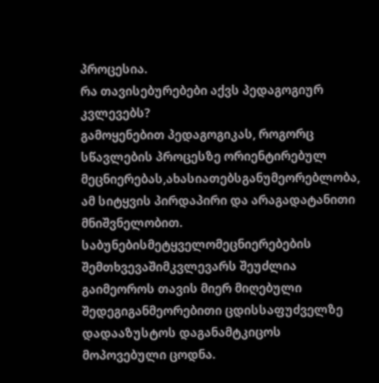პროცესია.
რა თავისებურებები აქვს პედაგოგიურ კვლევებს?
გამოყენებით პედაგოგიკას, როგორც სწავლების პროცესზე ორიენტირებულ მეცნიერებას,ახასიათებსგანუმეორებლობა, ამ სიტყვის პირდაპირი და არაგადატანითი მნიშვნელობით.
საბუნებისმეტყველომეცნიერებების შემთხვევაშიმკვლევარს შეუძლია გაიმეოროს თავის მიერ მიღებული შედეგიგანმეორებითი ცდისსაფუძველზე დადააზუსტოს დაგანამტკიცოს მოპოვებული ცოდნა.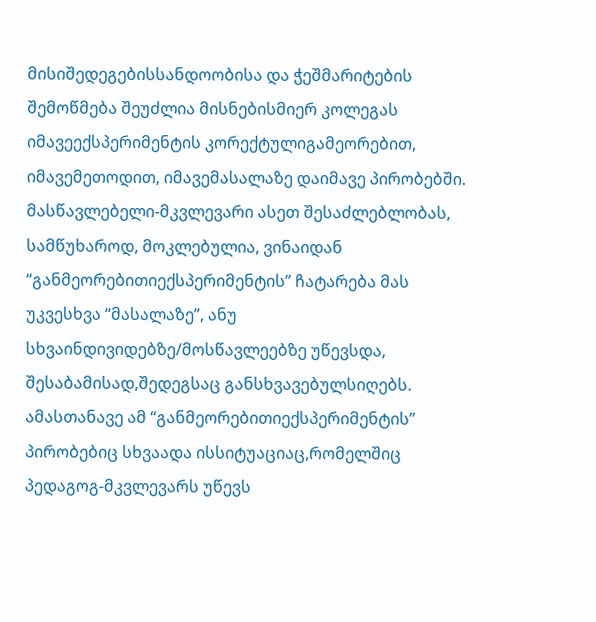მისიშედეგებისსანდოობისა და ჭეშმარიტების შემოწმება შეუძლია მისნებისმიერ კოლეგას იმავეექსპერიმენტის კორექტულიგამეორებით, იმავემეთოდით, იმავემასალაზე დაიმავე პირობებში.
მასწავლებელი-მკვლევარი ასეთ შესაძლებლობას, სამწუხაროდ, მოკლებულია, ვინაიდან “განმეორებითიექსპერიმენტის” ჩატარება მას უკვესხვა “მასალაზე”, ანუ სხვაინდივიდებზე/მოსწავლეებზე უწევსდა, შესაბამისად,შედეგსაც განსხვავებულსიღებს. ამასთანავე ამ “განმეორებითიექსპერიმენტის” პირობებიც სხვაადა ისსიტუაციაც,რომელშიც პედაგოგ-მკვლევარს უწევს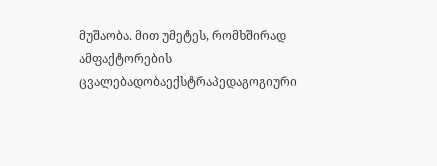მუშაობა. მით უმეტეს, რომხშირად ამფაქტორების ცვალებადობაექსტრაპედაგოგიური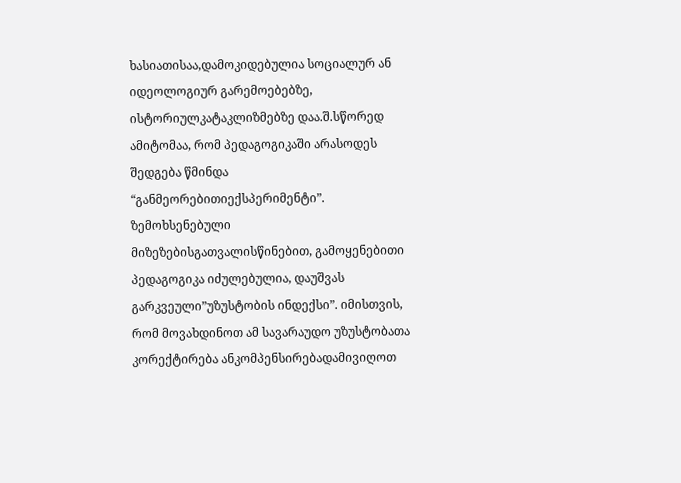ხასიათისაა,დამოკიდებულია სოციალურ ან იდეოლოგიურ გარემოებებზე, ისტორიულკატაკლიზმებზე დაა.შ.სწორედ ამიტომაა, რომ პედაგოგიკაში არასოდეს შედგება წმინდა “განმეორებითიექსპერიმენტი”.
ზემოხსენებული მიზეზებისგათვალისწინებით, გამოყენებითი პედაგოგიკა იძულებულია, დაუშვას გარკვეული”უზუსტობის ინდექსი”. იმისთვის, რომ მოვახდინოთ ამ სავარაუდო უზუსტობათა კორექტირება ანკომპენსირებადამივიღოთ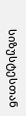სიზუსტესთან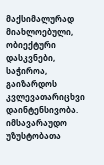მაქსიმალურად მიახლოებული, ობიექტური დასკვნები, საჭიროა, გაიზარდოს კვლევათარიცხვი დაინტენსივობა. იმსავარაუდო უზუსტობათა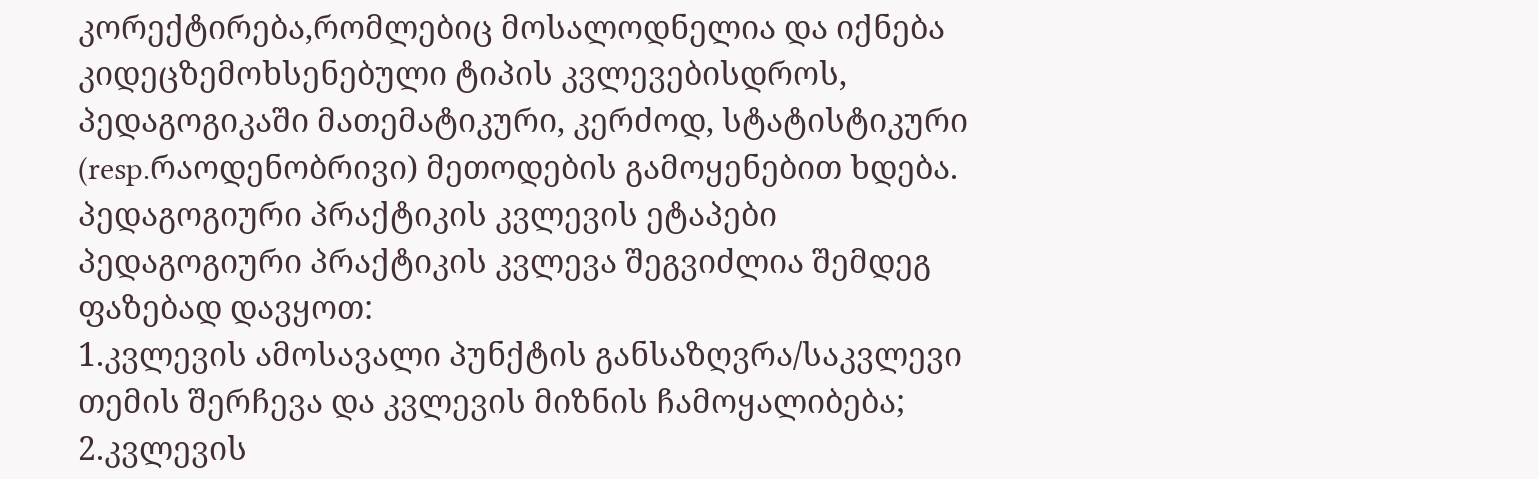კორექტირება,რომლებიც მოსალოდნელია და იქნება კიდეცზემოხსენებული ტიპის კვლევებისდროს, პედაგოგიკაში მათემატიკური, კერძოდ, სტატისტიკური (resp.რაოდენობრივი) მეთოდების გამოყენებით ხდება.
პედაგოგიური პრაქტიკის კვლევის ეტაპები
პედაგოგიური პრაქტიკის კვლევა შეგვიძლია შემდეგ ფაზებად დავყოთ:
1.კვლევის ამოსავალი პუნქტის განსაზღვრა/საკვლევი თემის შერჩევა და კვლევის მიზნის ჩამოყალიბება;
2.კვლევის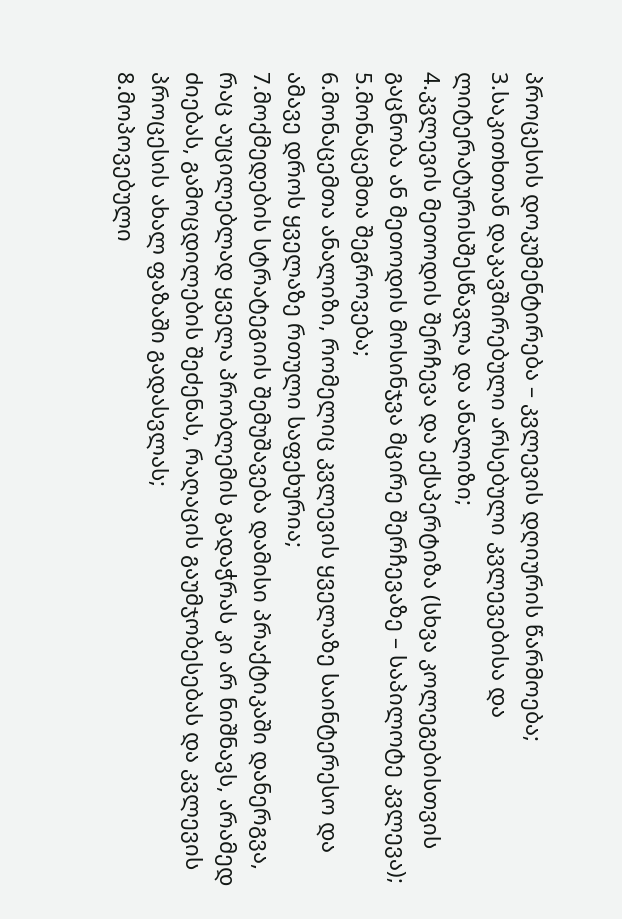პროცესის დოკუმენტირება – კვლევის დღიურის წარმოება;
3.საკითხთან დაკავშირებული არსებული კვლევებისა და ლიტერატურისშესწავლა და ანალიზი;
4.კვლევის მეთოდის შერჩევა და ექსპერტიზა (სხვა კოლეგებისთვის გაცნობა ან მეთოდის მოსინჯვა მცირე შერჩევაზე – საპილოტე კვლევა);
5.მონაცემთა შეგროვება;
6.მონაცემთა ანალიზი, რომელიც კვლევის ყველაზე საინტერესო და ამავე დროს ყველაზე რთული საფეხურია;
7.მოქმედების სტრატეგიის შემუშავება დამისი პრაქტიკაში დანერგვა, რაც აუცილებლად ყველა პრობლემის გადაჭრას კი არ ნიშნავს, არამედ ძიებას, გამოცდილების შეძენას, რაღაცის გაუმჯობესებას და კვლევის პროცესის ახალ ფაზაში გადასვლას;
8.მოპოვებული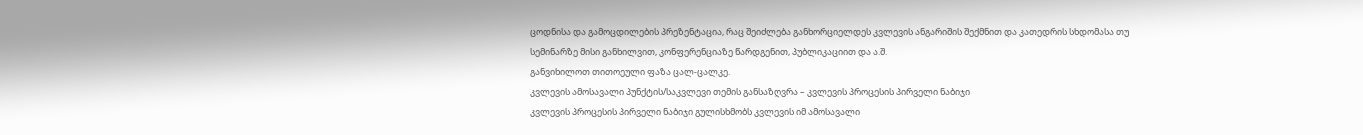ცოდნისა და გამოცდილების პრეზენტაცია, რაც შეიძლება განხორციელდეს კვლევის ანგარიშის შექმნით და კათედრის სხდომასა თუ სემინარზე მისი განხილვით, კონფერენციაზე წარდგენით, პუბლიკაციით და ა.შ.
განვიხილოთ თითოეული ფაზა ცალ-ცალკე.
კვლევის ამოსავალი პუნქტის/საკვლევი თემის განსაზღვრა – კვლევის პროცესის პირველი ნაბიჯი
კვლევის პროცესის პირველი ნაბიჯი გულისხმობს კვლევის იმ ამოსავალი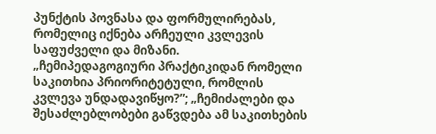პუნქტის პოვნასა და ფორმულირებას, რომელიც იქნება არჩეული კვლევის საფუძველი და მიზანი.
„ჩემიპედაგოგიური პრაქტიკიდან რომელი საკითხია პრიორიტეტული, რომლის კვლევა უნდადავიწყო?”; „ჩემიძალები და შესაძლებლობები გაწვდება ამ საკითხების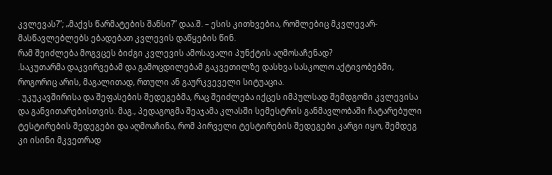კვლევას?”; „მაქვს წარმატების შანსი?” დაა.შ. – ესის კითხვებია, რომლებიც მკვლევარ-მასწავლებლებს ებადებათ კვლევის დაწყების წინ.
რამ შეიძლება მოგვცეს ბიძგი კვლევის ამოსავალი პუნქტის აღმოსაჩენად?
.საკუთარმა დაკვირვებამ და გამოცდილებამ გაკვეთილზე დასხვა სასკოლო აქტივობებში, როგორიც არის, მაგალითად, რთული ან გაურკვეველი სიტუაცია.
. უკუკავშირისა და შეფასების შედეგებმა, რაც შეიძლება იქცეს იმპულსად შემდგომი კვლევისა და განვითარებისთვის. მაგ., პედაგოგმა შეაჯამა კლასში სემესტრის განმავლობაში ჩატარებული ტესტირების შედეგები და აღმოაჩინა, რომ პირველი ტესტირების შედეგები კარგი იყო, შემდეგ კი ისინი მკვეთრად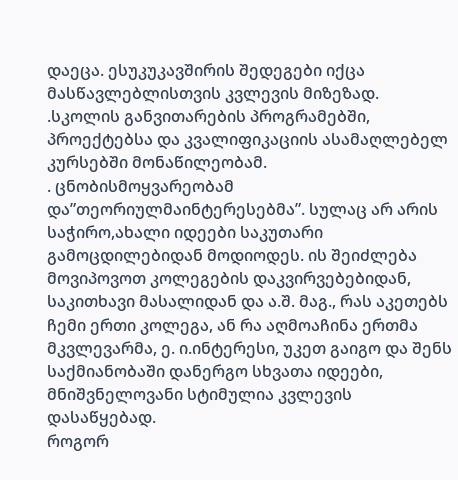დაეცა. ესუკუკავშირის შედეგები იქცა მასწავლებლისთვის კვლევის მიზეზად.
.სკოლის განვითარების პროგრამებში, პროექტებსა და კვალიფიკაციის ასამაღლებელ კურსებში მონაწილეობამ.
. ცნობისმოყვარეობამ და”თეორიულმაინტერესებმა”. სულაც არ არის საჭირო,ახალი იდეები საკუთარი გამოცდილებიდან მოდიოდეს. ის შეიძლება მოვიპოვოთ კოლეგების დაკვირვებებიდან, საკითხავი მასალიდან და ა.შ. მაგ., რას აკეთებს ჩემი ერთი კოლეგა, ან რა აღმოაჩინა ერთმა მკვლევარმა, ე. ი.ინტერესი, უკეთ გაიგო და შენს საქმიანობაში დანერგო სხვათა იდეები, მნიშვნელოვანი სტიმულია კვლევის დასაწყებად.
როგორ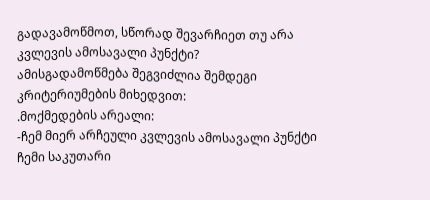გადავამოწმოთ, სწორად შევარჩიეთ თუ არა კვლევის ამოსავალი პუნქტი?
ამისგადამოწმება შეგვიძლია შემდეგი კრიტერიუმების მიხედვით:
.მოქმედების არეალი:
-ჩემ მიერ არჩეული კვლევის ამოსავალი პუნქტი ჩემი საკუთარი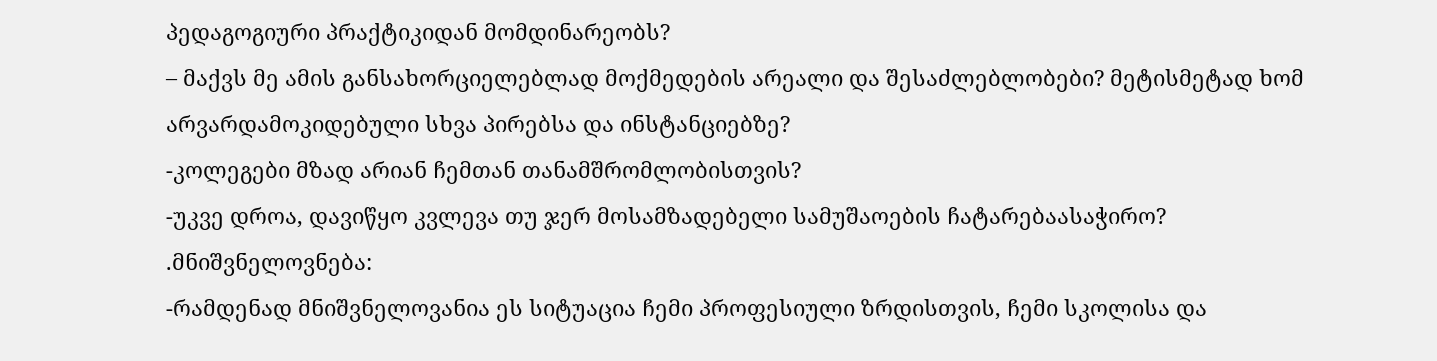პედაგოგიური პრაქტიკიდან მომდინარეობს?
– მაქვს მე ამის განსახორციელებლად მოქმედების არეალი და შესაძლებლობები? მეტისმეტად ხომ არვარდამოკიდებული სხვა პირებსა და ინსტანციებზე?
-კოლეგები მზად არიან ჩემთან თანამშრომლობისთვის?
-უკვე დროა, დავიწყო კვლევა თუ ჯერ მოსამზადებელი სამუშაოების ჩატარებაასაჭირო?
.მნიშვნელოვნება:
-რამდენად მნიშვნელოვანია ეს სიტუაცია ჩემი პროფესიული ზრდისთვის, ჩემი სკოლისა და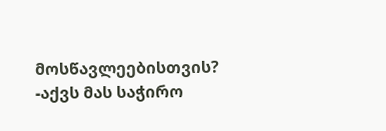მოსწავლეებისთვის?
-აქვს მას საჭირო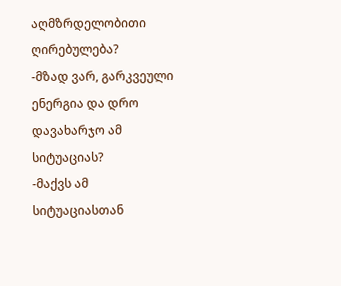აღმზრდელობითი ღირებულება?
-მზად ვარ, გარკვეული ენერგია და დრო დავახარჯო ამ სიტუაციას?
-მაქვს ამ სიტუაციასთან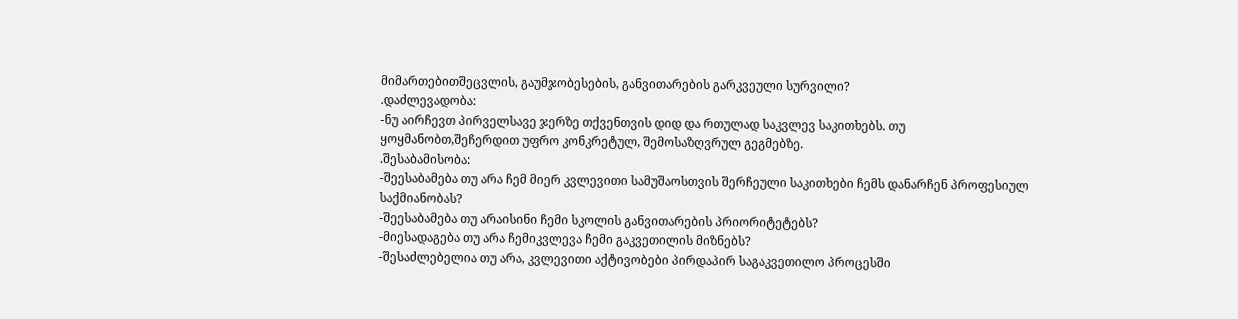მიმართებითშეცვლის, გაუმჯობესების, განვითარების გარკვეული სურვილი?
.დაძლევადობა:
-ნუ აირჩევთ პირველსავე ჯერზე თქვენთვის დიდ და რთულად საკვლევ საკითხებს. თუ ყოყმანობთ,შეჩერდით უფრო კონკრეტულ, შემოსაზღვრულ გეგმებზე.
.შესაბამისობა:
-შეესაბამება თუ არა ჩემ მიერ კვლევითი სამუშაოსთვის შერჩეული საკითხები ჩემს დანარჩენ პროფესიულ საქმიანობას?
-შეესაბამება თუ არაისინი ჩემი სკოლის განვითარების პრიორიტეტებს?
-მიესადაგება თუ არა ჩემიკვლევა ჩემი გაკვეთილის მიზნებს?
-შესაძლებელია თუ არა, კვლევითი აქტივობები პირდაპირ საგაკვეთილო პროცესში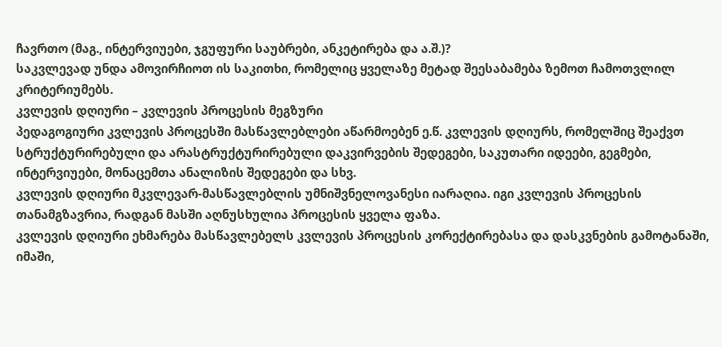ჩავრთო (მაგ., ინტერვიუები, ჯგუფური საუბრები, ანკეტირება და ა.შ.)?
საკვლევად უნდა ამოვირჩიოთ ის საკითხი, რომელიც ყველაზე მეტად შეესაბამება ზემოთ ჩამოთვლილ კრიტერიუმებს.
კვლევის დღიური – კვლევის პროცესის მეგზური
პედაგოგიური კვლევის პროცესში მასწავლებლები აწარმოებენ ე.წ. კვლევის დღიურს, რომელშიც შეაქვთ სტრუქტურირებული და არასტრუქტურირებული დაკვირვების შედეგები, საკუთარი იდეები, გეგმები, ინტერვიუები, მონაცემთა ანალიზის შედეგები და სხვ.
კვლევის დღიური მკვლევარ-მასწავლებლის უმნიშვნელოვანესი იარაღია. იგი კვლევის პროცესის თანამგზავრია, რადგან მასში აღნუსხულია პროცესის ყველა ფაზა.
კვლევის დღიური ეხმარება მასწავლებელს კვლევის პროცესის კორექტირებასა და დასკვნების გამოტანაში, იმაში,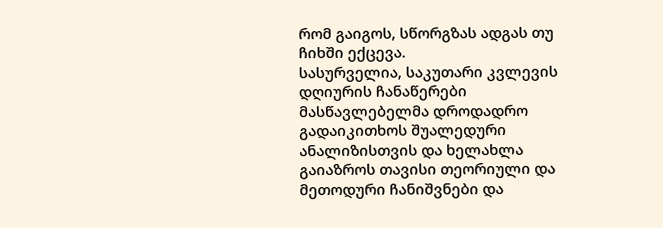რომ გაიგოს, სწორგზას ადგას თუ ჩიხში ექცევა.
სასურველია, საკუთარი კვლევის დღიურის ჩანაწერები მასწავლებელმა დროდადრო გადაიკითხოს შუალედური ანალიზისთვის და ხელახლა გაიაზროს თავისი თეორიული და მეთოდური ჩანიშვნები და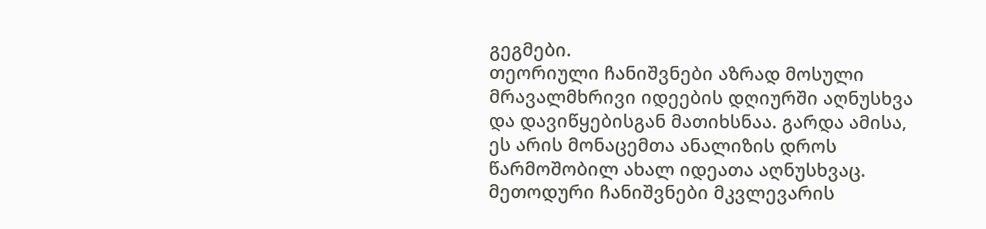გეგმები.
თეორიული ჩანიშვნები აზრად მოსული მრავალმხრივი იდეების დღიურში აღნუსხვა და დავიწყებისგან მათიხსნაა. გარდა ამისა, ეს არის მონაცემთა ანალიზის დროს წარმოშობილ ახალ იდეათა აღნუსხვაც.
მეთოდური ჩანიშვნები მკვლევარის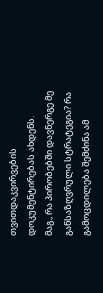თვითდაკვირვების დოკუმენტირებას ახდენს.
მაგ., რა პირობებში დავნერგე მე განსაზღვრული სტრატეგია? რა გამოცდილება შემძინა ამ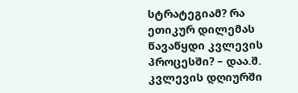სტრატეგიამ? რა ეთიკურ დილემას წავაწყდი კვლევის პროცესში? – დაა.შ.
კვლევის დღიურში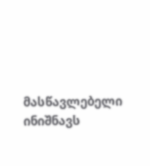მასწავლებელი ინიშნავს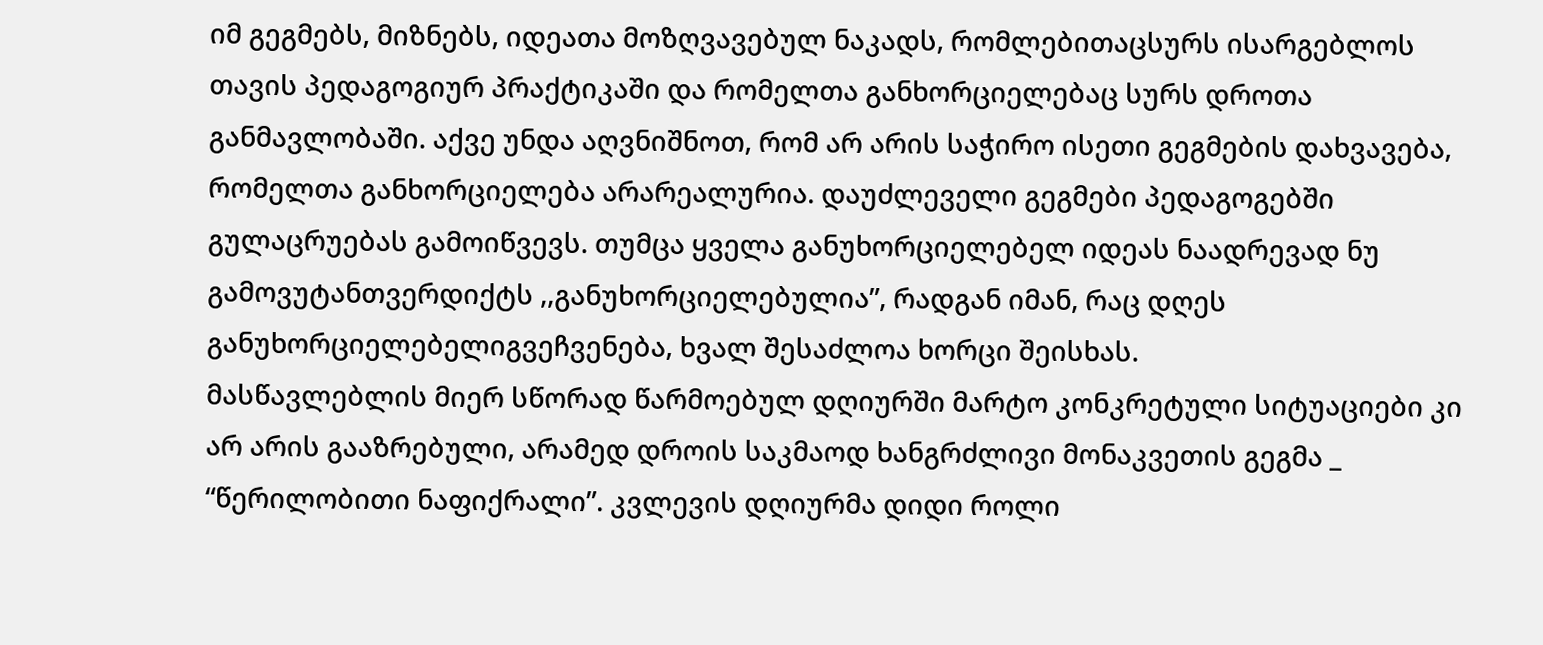იმ გეგმებს, მიზნებს, იდეათა მოზღვავებულ ნაკადს, რომლებითაცსურს ისარგებლოს თავის პედაგოგიურ პრაქტიკაში და რომელთა განხორციელებაც სურს დროთა განმავლობაში. აქვე უნდა აღვნიშნოთ, რომ არ არის საჭირო ისეთი გეგმების დახვავება, რომელთა განხორციელება არარეალურია. დაუძლეველი გეგმები პედაგოგებში გულაცრუებას გამოიწვევს. თუმცა ყველა განუხორციელებელ იდეას ნაადრევად ნუ გამოვუტანთვერდიქტს ,,განუხორციელებულია”, რადგან იმან, რაც დღეს განუხორციელებელიგვეჩვენება, ხვალ შესაძლოა ხორცი შეისხას.
მასწავლებლის მიერ სწორად წარმოებულ დღიურში მარტო კონკრეტული სიტუაციები კი არ არის გააზრებული, არამედ დროის საკმაოდ ხანგრძლივი მონაკვეთის გეგმა _ “წერილობითი ნაფიქრალი”. კვლევის დღიურმა დიდი როლი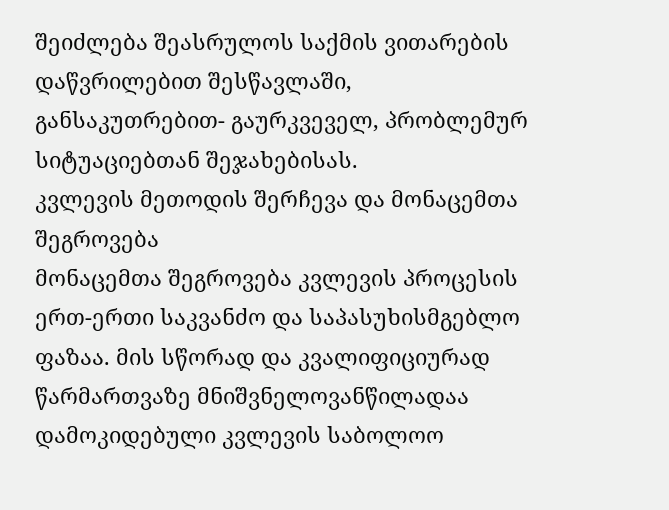შეიძლება შეასრულოს საქმის ვითარების დაწვრილებით შესწავლაში, განსაკუთრებით- გაურკვეველ, პრობლემურ სიტუაციებთან შეჯახებისას.
კვლევის მეთოდის შერჩევა და მონაცემთა შეგროვება
მონაცემთა შეგროვება კვლევის პროცესის ერთ-ერთი საკვანძო და საპასუხისმგებლო ფაზაა. მის სწორად და კვალიფიციურად წარმართვაზე მნიშვნელოვანწილადაა დამოკიდებული კვლევის საბოლოო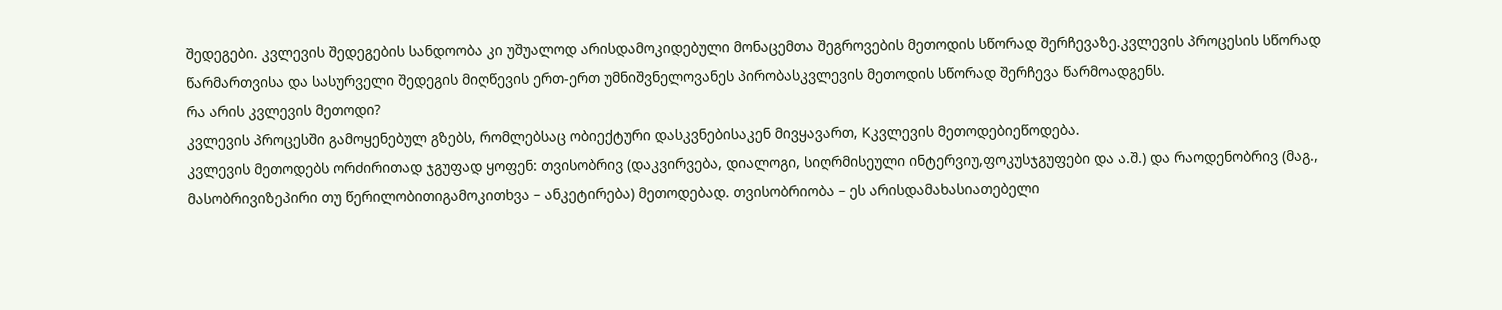შედეგები. კვლევის შედეგების სანდოობა კი უშუალოდ არისდამოკიდებული მონაცემთა შეგროვების მეთოდის სწორად შერჩევაზე.კვლევის პროცესის სწორად წარმართვისა და სასურველი შედეგის მიღწევის ერთ-ერთ უმნიშვნელოვანეს პირობასკვლევის მეთოდის სწორად შერჩევა წარმოადგენს.
რა არის კვლევის მეთოდი?
კვლევის პროცესში გამოყენებულ გზებს, რომლებსაც ობიექტური დასკვნებისაკენ მივყავართ, Kკვლევის მეთოდებიეწოდება.
კვლევის მეთოდებს ორძირითად ჯგუფად ყოფენ: თვისობრივ (დაკვირვება, დიალოგი, სიღრმისეული ინტერვიუ,ფოკუსჯგუფები და ა.შ.) და რაოდენობრივ (მაგ., მასობრივიზეპირი თუ წერილობითიგამოკითხვა – ანკეტირება) მეთოდებად. თვისობრიობა – ეს არისდამახასიათებელი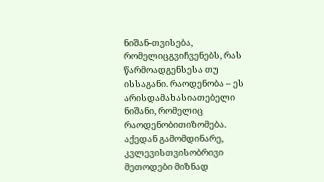ნიშან-თვისება, რომელიცგვიჩვენებს, რას წარმოადგენსესა თუ ისსაგანი. რაოდენობა – ეს არისდამახასიათებელი ნიშანი, რომელიც რაოდენობითიზომება. აქედან გამომდინარე, კვლევისთვისობრივი მეთოდები მიზნად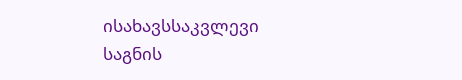ისახავსსაკვლევი საგნის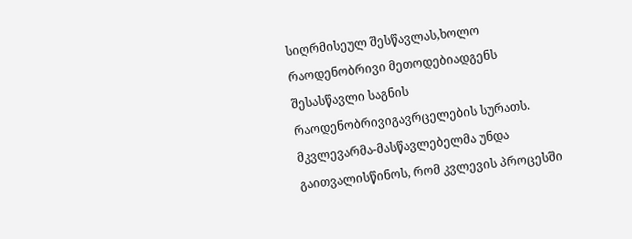სიღრმისეულ შესწავლას,ხოლო რაოდენობრივი მეთოდებიადგენს შესასწავლი საგნის რაოდენობრივიგავრცელების სურათს.
მკვლევარმა-მასწავლებელმა უნდა გაითვალისწინოს, რომ კვლევის პროცესში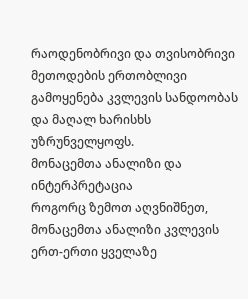რაოდენობრივი და თვისობრივი მეთოდების ერთობლივი გამოყენება კვლევის სანდოობას და მაღალ ხარისხს უზრუნველყოფს.
მონაცემთა ანალიზი და ინტერპრეტაცია
როგორც ზემოთ აღვნიშნეთ, მონაცემთა ანალიზი კვლევის ერთ-ერთი ყველაზე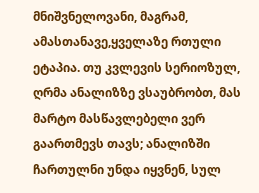მნიშვნელოვანი, მაგრამ, ამასთანავე,ყველაზე რთული ეტაპია. თუ კვლევის სერიოზულ, ღრმა ანალიზზე ვსაუბრობთ, მას მარტო მასწავლებელი ვერ გაართმევს თავს; ანალიზში ჩართულნი უნდა იყვნენ, სულ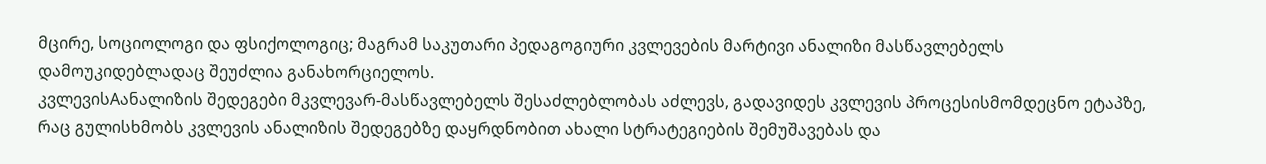მცირე, სოციოლოგი და ფსიქოლოგიც; მაგრამ საკუთარი პედაგოგიური კვლევების მარტივი ანალიზი მასწავლებელს დამოუკიდებლადაც შეუძლია განახორციელოს.
კვლევისAანალიზის შედეგები მკვლევარ-მასწავლებელს შესაძლებლობას აძლევს, გადავიდეს კვლევის პროცესისმომდეცნო ეტაპზე, რაც გულისხმობს კვლევის ანალიზის შედეგებზე დაყრდნობით ახალი სტრატეგიების შემუშავებას და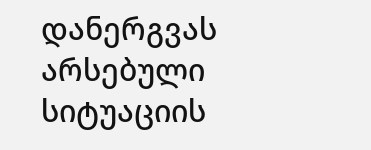დანერგვას არსებული სიტუაციის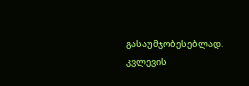გასაუმჯობესებლად.
კვლევის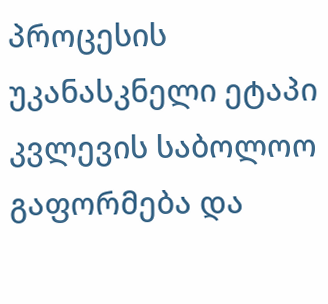პროცესის უკანასკნელი ეტაპი კვლევის საბოლოო გაფორმება და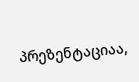პრეზენტაციაა,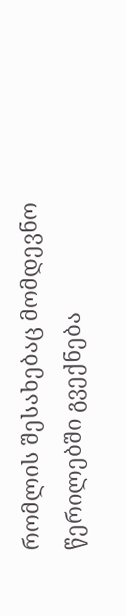რომლის შესახებაც მომდევნო წერილებში გვექნება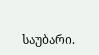საუბარი.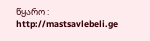წყარო : http://mastsavlebeli.ge